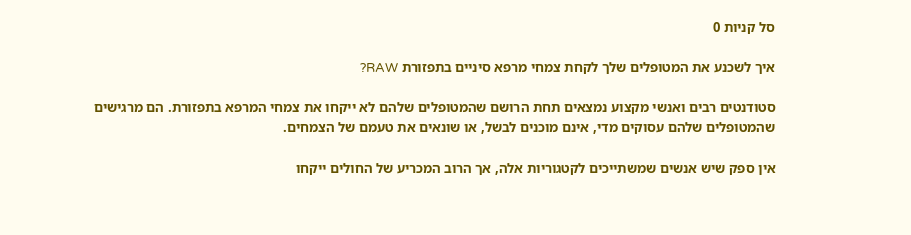סל קניות 0

איך לשכנע את המטופלים שלך לקחת צמחי מרפא סיניים בתפזורת RAW?

סטודנטים רבים ואנשי מקצוע נמצאים תחת הרושם שהמטופלים שלהם לא ייקחו את צמחי המרפא בתפזורת. הם מרגישים שהמטופלים שלהם עסוקים מדי, אינם מוכנים לבשל, או שונאים את טעמם של הצמחים.

אין ספק שיש אנשים שמשתייכים לקטגוריות אלה, אך הרוב המכריע של החולים ייקחו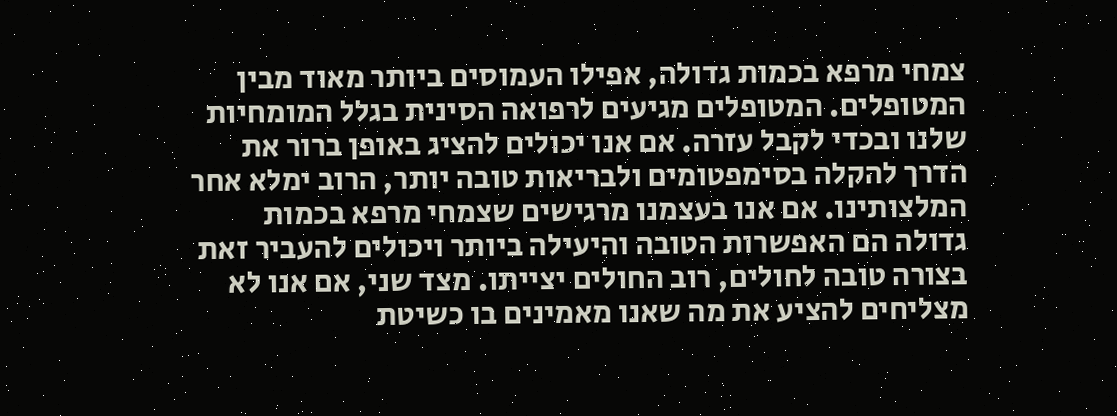צמחי מרפא בכמות גדולה, אפילו העמוסים ביותר מאוד מבין המטופלים. המטופלים מגיעים לרפואה הסינית בגלל המומחיות שלנו ובכדי לקבל עזרה. אם אנו יכולים להציג באופן ברור את הדרך להקלה בסימפטומים ולבריאות טובה יותר, הרוב ימלא אחר המלצותינו. אם אנו בעצמנו מרגישים שצמחי מרפא בכמות גדולה הם האפשרות הטובה והיעילה ביותר ויכולים להעביר זאת בצורה טובה לחולים, רוב החולים יצייתו. מצד שני, אם אנו לא מצליחים להציע את מה שאנו מאמינים בו כשיטת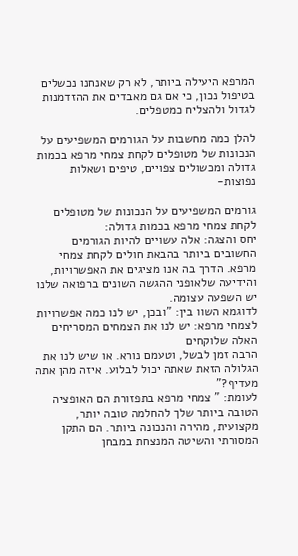המרפא היעילה ביותר, לא רק שאנחנו נכשלים בטיפול נכון, כי אם גם מאבדים את ההזדמנות לגדול ולהצליח כמטפלים.

להלן כמה מחשבות על הגורמים המשפיעים על הנכונות של מטופלים לקחת צמחי מרפא בכמות גדולה ומכשולים צפויים, טיפים ושאלות נפוצות-

גורמים המשפיעים על הנכונות של מטופלים לקחת צמחי מרפא בכמות גדולה:
יחס והצגה: אלה עשויים להיות הגורמים החשובים ביותר בהבאת חולים לקחת צמחי מרפא. הדרך בה אנו מציגים את האפשרויות, והידיעה שלאופני ההגשה השונים ברפואה שלנו יש השפעה עצומה.
לדוגמא השוו בין: "ובכן, יש לנו כמה אפשרויות לצמחי מרפא: יש לנו את הצמחים המסריחים האלה שלוקחים
הרבה זמן לבשל, וטעמם נורא. או שיש לנו את הגלולה הזאת שאתה יכול לבלוע. איזה מהן אתה מעדיף?"
לעומת: " צמחי מרפא בתפזורת הם האופציה הטובה ביותר שלך להחלמה טובה יותר, מקצועית, מהירה והנכונה ביותר. הם התקן המסורתי והשיטה המנצחת במבחן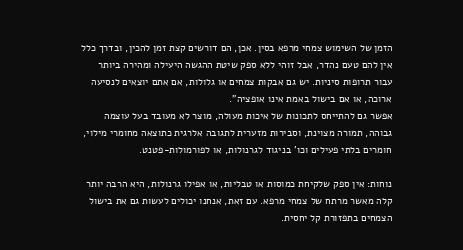הזמן של השימוש צמחי מרפא בסין. אכן, הם דורשים קצת זמן להכין, ובדרך כלל אין להם טעם נהדר, אבל זוהי ללא ספק שיטת ההגשה היעילה ומהירה ביותר עבור תרופות סיניות. יש גם אבקות צמחים או גלולות, אם אתם יוצאים לנסיעה ארוכה, או אם בישול באמת אינו אופציה".
אפשר גם להתייחס לתכונות של איכות מעולה, מוצר לא מעובד בעל עוצמה גבוהה, תמורה מצוינת, וסבירות מזערית לתגובה אלרגית כתוצאה מחומרי מילוי, חומרים בלתי פעילים וכו' בניגוד לגרנולות, או לפורמולות-פטנט.

נוחות: אין ספק שלקיחת כמוסות או טבליות, או אפילו גרנולות, היא הרבה יותר קלה מאשר מרתח של צמחי מרפא. עם זאת, אנחנו יכולים לעשות גם את בישול הצמחים בתפזורת קל יחסית.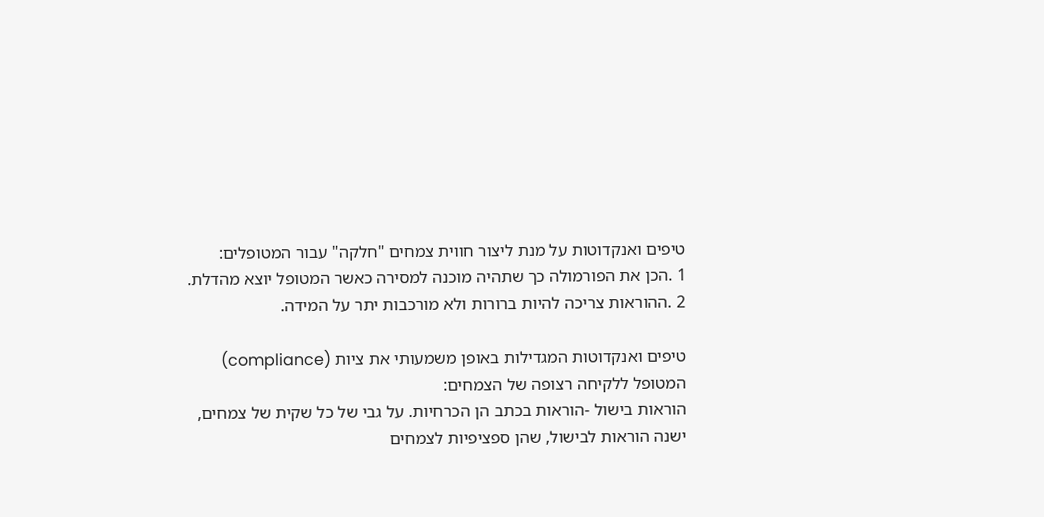טיפים ואנקדוטות על מנת ליצור חווית צמחים "חלקה" עבור המטופלים:
1 .הכן את הפורמולה כך שתהיה מוכנה למסירה כאשר המטופל יוצא מהדלת.
2 .ההוראות צריכה להיות ברורות ולא מורכבות יתר על המידה.

טיפים ואנקדוטות המגדילות באופן משמעותי את ציות (compliance) המטופל ללקיחה רצופה של הצמחים:
הוראות בישול -הוראות בכתב הן הכרחיות. על גבי של כל שקית של צמחים, ישנה הוראות לבישול, שהן ספציפיות לצמחים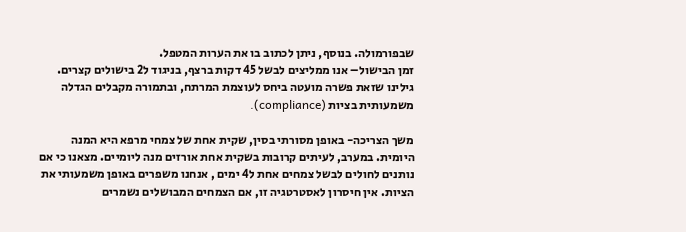שבפורמולה. בנוסף, ניתן לכתוב בו את הערות המטפל.
זמן הבישול– אנו ממליצים לבשל 45 דקות ברצף, בניגוד ל2 בישולים קצרים. גילינו שזאת פשרה מועטה ביחס לעוצמת המרתח, ובתמורה מקבלים הגדלה משמעותית בציות (compliance).

משך הצריכה- באופן מסורתי בסין, שקית אחת של צמחי מרפא היא המנה היומית. במערב, לעיתים קרובות בשקית אחת אורזים מנה ליומיים. מצאנו כי אם נותנים לחולים לבשל צמחים אחת ל4 ימים , אנחנו משפרים באופן משמעותי את הציות. אין חיסרון לאסטרטגיה זו, אם הצמחים המבושלים נשמרים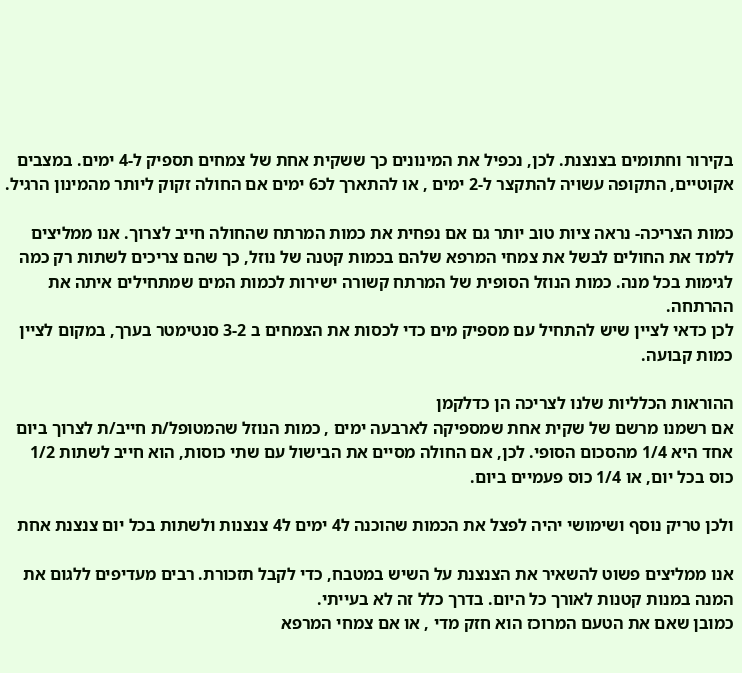בקירור וחתומים בצנצנת. לכן, נכפיל את המינונים כך ששקית אחת של צמחים תספיק ל-4 ימים. במצבים אקוטיים, התקופה עשויה להתקצר ל-2 ימים , או להתארך לכ6 ימים אם החולה זקוק ליותר מהמינון הרגיל.

כמות הצריכה- נראה ציות טוב יותר גם אם נפחית את כמות המרתח שהחולה חייב לצרוך. אנו ממליצים ללמד את החולים לבשל את צמחי המרפא שלהם בכמות קטנה של נוזל, כך שהם צריכים לשתות רק כמה לגימות בכל מנה. כמות הנוזל הסופית של המרתח קשורה ישירות לכמות המים שמתחילים איתה את ההרתחה.
לכן כדאי לציין שיש להתחיל עם מספיק מים כדי לכסות את הצמחים ב 3-2 סנטימטר בערך, במקום לציין כמות קבועה.

ההוראות הכלליות שלנו לצריכה הן כדלקמן
אם רשמנו מרשם של שקית אחת שמספיקה לארבעה ימים , כמות הנוזל שהמטופל/ת חייב/ת לצרוך ביום אחד היא 1/4 מהסכום הסופי. לכן, אם החולה מסיים את הבישול עם שתי כוסות, הוא חייב לשתות 1/2 כוס בכל יום, או 1/4 כוס פעמיים ביום.

ולכן טריק נוסף ושימושי יהיה לפצל את הכמות שהוכנה ל4 ימים ל4 צנצנות ולשתות בכל יום צנצנת אחת

אנו ממליצים פשוט להשאיר את הצנצנת על השיש במטבח, כדי לקבל תזכורת. רבים מעדיפים ללגום את המנה במנות קטנות לאורך כל היום. בדרך כלל זה לא בעייתי.
כמובן שאם את הטעם המרוכז הוא חזק מדי , או אם צמחי המרפא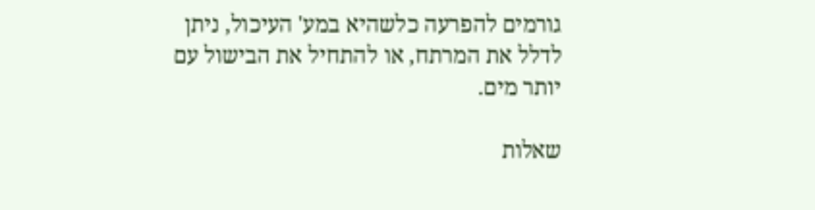גורמים להפרעה כלשהיא במע' העיכול, ניתן לדלל את המרתח, או להתחיל את הבישול עם יותר מים.

שאלות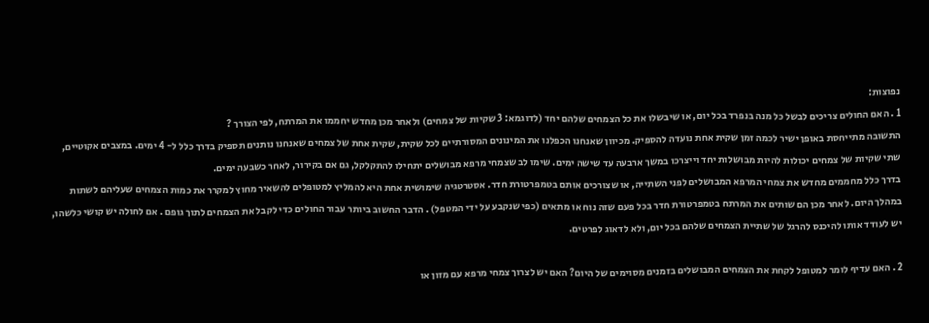נפוצות:
1 . האם החולים צריכים לבשל כל מנה בנפרד בכל יום, או שיבשלו את כל הצמחים שלהם יחד (לדוגמא: 3 שקיות של צמחים) ולאחר מכן מחדש יחממו את המרתח, לפי הצורך ?
התשובה מתייחסת באופן ישיר לכמה זמן שקית אחת נועדה להספיק. מכיוון שאנחנו הכפלנו את המינונים המסורתיים לכל שקית, שקית אחת של צמחים שאנחנו נותנים תספיק בדרך כלל ל- 4 ימים. במצבים אקוטיים, שתי שקיות של צמחים יכולות להיות מבושלות יחד וייצרכו במשך ארבעה עד שישה ימים. שימו לב שצמחי מרפא מבושלים יתחילו להתקלקל, גם אם בקירור, לאחר כשבעה ימים.
בדרך כלל מחממים מחדש את צמחי המרפא המבושלים לפני השתייה, או שצורכים אותם בטמפרטורת חדר. אסטרטגיה שימושית אחת היא להמליץ למטופלים להשאיר מחוץ למקרר את כמות הצמחים שעליהם לשתות במהלך היום. לאחר מכן הם שותים את המרתח בטמפרטורת חדר בכל פעם שזה נוח או מתאים (כפי שנקבע על ידי המטפל) . הדבר החשוב ביותר עבור החולים כדי לקבל את הצמחים לתוך גופם . אם לחולה יש קושי כלשהו, יש לעודד אותו להיכנס להרגל של שתיית הצמחים שלהם בכל יום, ולא לדאוג לפרטים.

2 . האם עדיף לומר למטופל לקחת את הצמחים המבושלים בזמנים מסוימים של היום? האם יש לצרוך צמחי מרפא עם מזון או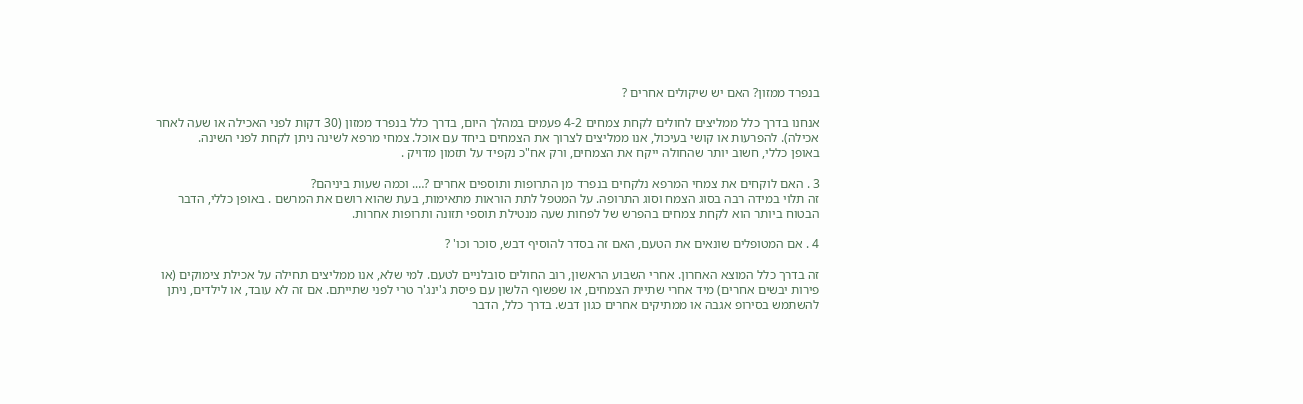בנפרד ממזון? האם יש שיקולים אחרים ?

אנחנו בדרך כלל ממליצים לחולים לקחת צמחים 4-2 פעמים במהלך היום, בדרך כלל בנפרד ממזון (30 דקות לפני האכילה או שעה לאחר אכילה). להפרעות או קושי בעיכול, אנו ממליצים לצרוך את הצמחים ביחד עם אוכל. צמחי מרפא לשינה ניתן לקחת לפני השינה.
באופן כללי, חשוב יותר שהחולה ייקח את הצמחים, ורק אח"כ נקפיד על תזמון מדויק .

3 . האם לוקחים את צמחי המרפא נלקחים בנפרד מן התרופות ותוספים אחרים ?…. וכמה שעות ביניהם?
זה תלוי במידה רבה בסוג הצמח וסוג התרופה. על המטפל לתת הוראות מתאימות, בעת שהוא רושם את המרשם . באופן כללי, הדבר הבטוח ביותר הוא לקחת צמחים בהפרש של לפחות שעה מנטילת תוספי תזונה ותרופות אחרות.

4 . אם המטופלים שונאים את הטעם, האם זה בסדר להוסיף דבש, סוכר וכו' ?

זה בדרך כלל המוצא האחרון. אחרי השבוע הראשון, רוב החולים סובלניים לטעם. למי שלא, אנו ממליצים תחילה על אכילת צימוקים (או פירות יבשים אחרים) מיד אחרי שתיית הצמחים, או שפשוף הלשון עם פיסת ג'ינג'ר טרי לפני שתייתם. אם זה לא עובד, או לילדים, ניתן להשתמש בסירופ אגבה או ממתיקים אחרים כגון דבש. בדרך כלל, הדבר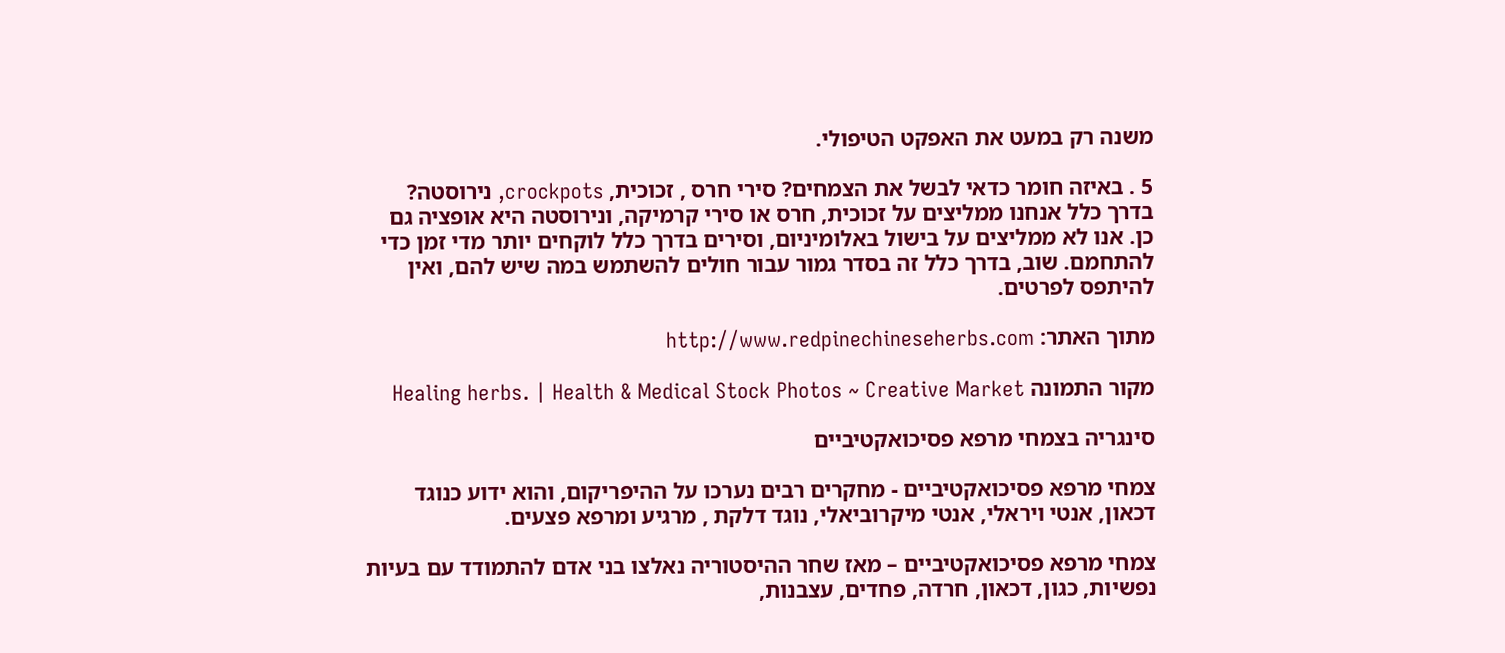משנה רק במעט את האפקט הטיפולי.

5 . באיזה חומר כדאי לבשל את הצמחים? סירי חרס , זכוכית, crockpots, נירוסטה?
בדרך כלל אנחנו ממליצים על זכוכית, חרס או סירי קרמיקה, ונירוסטה היא אופציה גם כן. אנו לא ממליצים על בישול באלומיניום, וסירים בדרך כלל לוקחים יותר מדי זמן כדי להתחמם. שוב, בדרך כלל זה בסדר גמור עבור חולים להשתמש במה שיש להם, ואין להיתפס לפרטים.

מתוך האתר: http://www.redpinechineseherbs.com

מקור התמונה Healing herbs. | Health & Medical Stock Photos ~ Creative Market

סינגריה בצמחי מרפא פסיכואקטיביים

צמחי מרפא פסיכואקטיביים - מחקרים רבים נערכו על ההיפריקום, והוא ידוע כנוגד דכאון, אנטי ויראלי, אנטי מיקרוביאלי, נוגד דלקת , מרגיע ומרפא פצעים.

צמחי מרפא פסיכואקטיביים – מאז שחר ההיסטוריה נאלצו בני אדם להתמודד עם בעיות נפשיות, כגון, דכאון, חרדה, פחדים, עצבנות,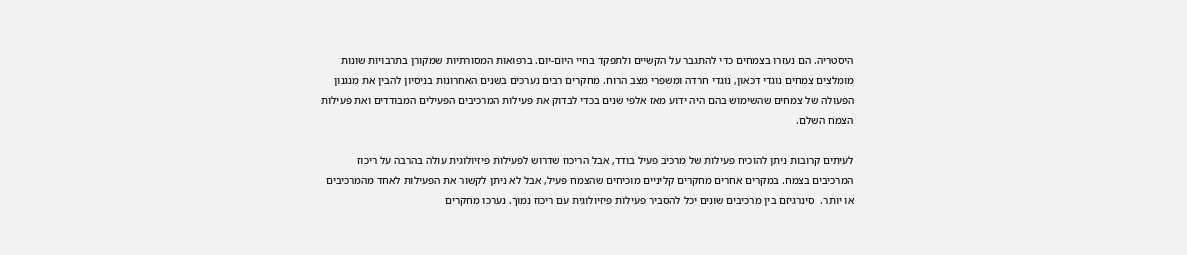היסטריה. הם נעזרו בצמחים כדי להתגבר על הקשיים ולתפקד בחיי היום-יום. ברפואות המסורתיות שמקורן בתרבויות שונות מומלצים צמחים נוגדי דכאון, נוגדי חרדה ומשפרי מצב הרוח. מחקרים רבים נערכים בשנים האחרונות בניסיון להבין את מנגנון הפעולה של צמחים שהשימוש בהם היה ידוע מאז אלפי שנים בכדי לבדוק את פעילות המרכיבים הפעילים המבודדים ואת פעילות הצמח השלם.

לעיתים קרובות ניתן להוכיח פעילות של מרכיב פעיל בודד, אבל הריכוז שדרוש לפעילות פיזיולוגית עולה בהרבה על ריכוז המרכיבים בצמח. במקרים אחרים מחקרים קליניים מוכיחים שהצמח פעיל, אבל לא ניתן לקשור את הפעילות לאחד מהמרכיבים או יותר.  סינרגיזם בין מרכיבים שונים יכל להסביר פעילות פיזיולוגית עם ריכוז נמוך. נערכו מחקרים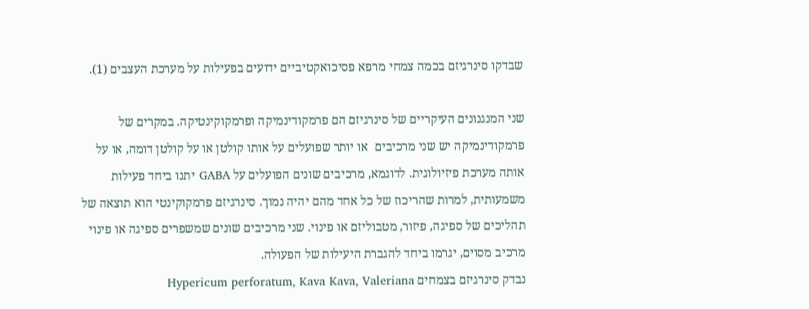שבדקו סינרגיזם בכמה צמחי מרפא פסיכואקטיביים ידועים בפעילות על מערכת העצבים (1).

שני המנגנונים העיקריים של סינרגיזם הם פרמקודינמיקה ופרמקוקינטיקה. במקרים של פרמקודינמיקה יש שני מרכיבים  או יותר שפועלים על אותו קולטן או על קולטן דומה, או על אותה מערכת פיזיולוגית. לדוגמא, מרכיבים שונים הפועלים על GABA יתנו ביחד פעילות משמעותית, למרות שהריכוז של כל אחד מהם יהיה נמוך. סינרגיזם פרמקוקינטי הוא תוצאה של תהליכים של ספיגה, פיזור, מטבוליזם או פינוי. שני מרכיבים שונים שמשפרים ספיגה או פינוי מרכיב מסוים, יגרמו ביחד להגברת היעילות של הפעולה.
נבדק סינרגיזם בצמחים Hypericum perforatum, Kava Kava, Valeriana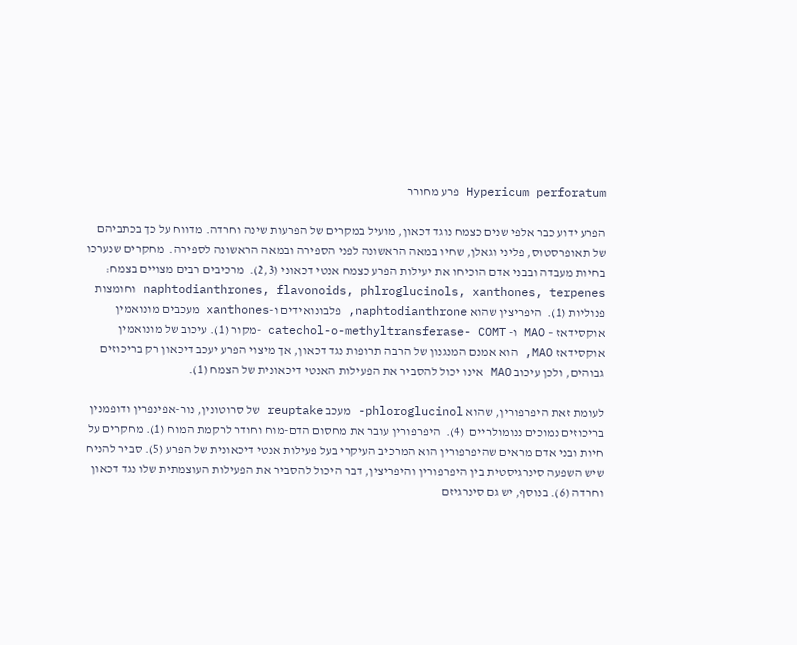Hypericum perforatum פרע מחורר

הפרע ידוע כבר אלפי שנים כצמח נוגד דכאון, מועיל במקרים של הפרעות שינה וחרדה. מדווח על כך בכתביהם של תאופרסטוס, פליני וגאלן, שחיו במאה הראשונה לפני הספירה ובמאה הראשונה לספירה.  מחקרים שנערכו בחיות מעבדה ובבני אדם הוכיחו את יעילות הפרע כצמח אנטי דכאוני (2,3).  מרכיבים רבים מצויים בצמח: naphtodianthrones, flavonoids, phlroglucinols, xanthones, terpenes וחומצות פנוליות (1).  היפריצין שהוא naphtodianthrone, פלבונואידים ו-xanthones מעכבים מונואמין אוקסידאז – MAO ו- catechol-o-methyltransferase- COMT -מקור (1). עיכוב של מונואמין אוקסידאז MAO, הוא אמנם המנגנון של הרבה תרופות נגד דכאון, אך מיצוי הפרע יעכב דיכאון רק בריכוזים גבוהים, ולכן עיכוב MAO אינו יכול להסביר את הפעילות האנטי דיכאונית של הצמח (1).

לעומת זאת היפרפורין, שהוא phloroglucinol- מעכב reuptake של סרוטונין, נור-אפינפרין ודופמנין בריכוזים נמוכים ננומולריים  (4).  היפרפורין עובר את מחסום הדם-מוח וחודר לרקמת המוח (1). מחקרים על חיות ובני אדם מראים שהיפרפורין הוא המרכיב העיקרי בעל פעילות אנטי דיכאונית של הפרע (5). סביר להניח שיש השפעה סינרגיסטית בין היפרפורין והיפריצין, דבר היכול להסביר את הפעילות העוצמתית שלו נגד דכאון וחרדה (6). בנוסף, יש גם סינרגיזם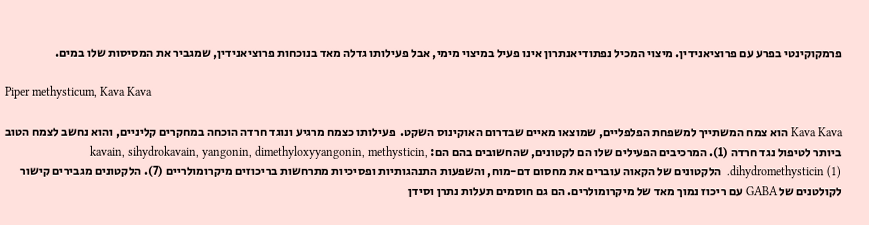פרמקוקינטי בפרע עם פרוציאנידין. מיצוי המכיל נפתודיאנתרון אינו פעיל במיצוי מימי, אבל פעילותו גדלה מאד בנוכחות פרוציאנידין, שמגביר את המסיסות שלו במים.

Piper methysticum, Kava Kava

Kava Kava הוא צמח המשתייך למשפחת הפלפליים, שמוצאו מאיים שבדרום האוקינוס השקט.  פעילותו כצמח מרגיע ונוגד חרדה הוכחה במחקרים קליניים, והוא נחשב לצמח הטוב ביותר לטיפול נגד חרדה (1). המרכיבים הפעילים שלו הם לקטונים, שהחשובים בהם הם: kavain, sihydrokavain, yangonin, dimethyloxyyangonin, methysticin, dihydromethysticin (1).  הלקטונים של הקאוה עוברים את מחסום דם-מוח, והשפעות התנהגותיות ופסיכיות מתרחשות בריכוזים מיקרומולריים (7). הלקטונים מגבירים קישור לקולטנים של GABA עם ריכוז נמוך מאד של מיקרומולרים. הם גם חוסמים תעלות נתרן וסידן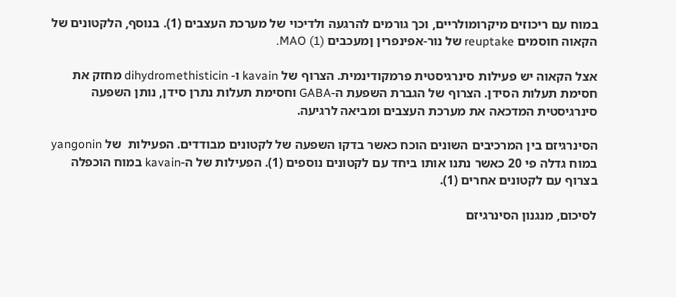במוח עם ריכוזים מיקרומולריים, וכך גורמים להרגעה ולדיכוי של מערכת העצבים (1). בנוסף, הלקטונים של הקאוה חוסמים reuptake של נור-אפינפרין ןמעכבים MAO (1).

אצל הקאוה יש פעילות סינרגיסטית פרמקודינמית. הצרוף של kavain ו- dihydromethisticin מחזק את חסימת תעלות הסידן. הצרוף של הגברת השפעת ה-GABA וחסימת תעלות נתרן סידן, נותן השפעה סינרגיסטית המדכאה את מערכת העצבים ומביאה לרגיעה.

הסינרגיזם בין המרכיבים השונים הוכח כאשר בדקו השפעה של לקטונים מבודדים. הפעילות  של yangonin במוח גדלה פי 20 כאשר נתנו אותו ביחד עם לקטונים נוספים (1). הפעילות של ה-kavain במוח הוכפלה בצרוף עם לקטונים אחרים (1).

לסיכום, מנגנון הסינרגיזם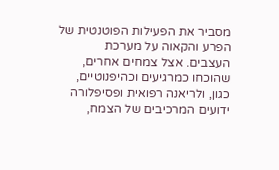מסביר את הפעילות הפוטנטית של הפרע והקאוה על מערכת העצבים. אצל צמחים אחרים, שהוכחו כמרגיעים וכהיפנוטיים, כגון, ולריאנה רפואית ופסיפלורה ידועים המרכיבים של הצמח,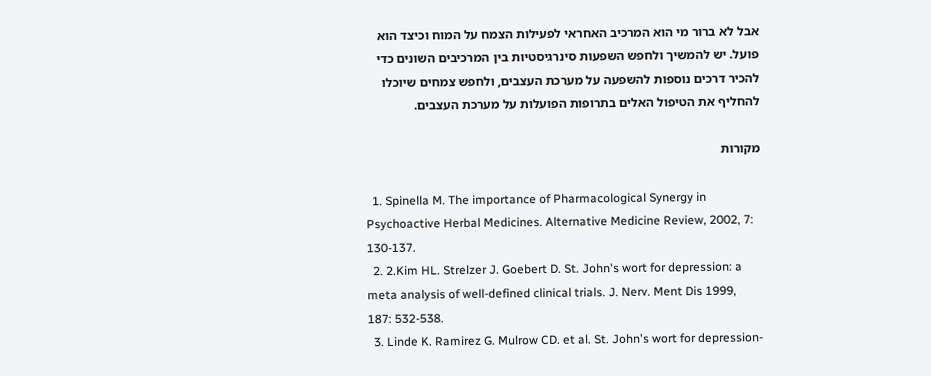אבל לא ברור מי הוא המרכיב האחראי לפעילות הצמח על המוח וכיצד הוא פועל. יש להמשיך ולחפש השפעות סינרגיסטיות בין המרכיבים השונים כדי להכיר דרכים נוספות להשפעה על מערכת העצבים, ולחפש צמחים שיוכלו להחליף את הטיפול האלים בתרופות הפועלות על מערכת העצבים.

מקורות

  1. Spinella M. The importance of Pharmacological Synergy in Psychoactive Herbal Medicines. Alternative Medicine Review, 2002, 7: 130-137.
  2. 2.Kim HL. Strelzer J. Goebert D. St. John's wort for depression: a meta analysis of well-defined clinical trials. J. Nerv. Ment Dis 1999, 187: 532-538.
  3. Linde K. Ramirez G. Mulrow CD. et al. St. John's wort for depression-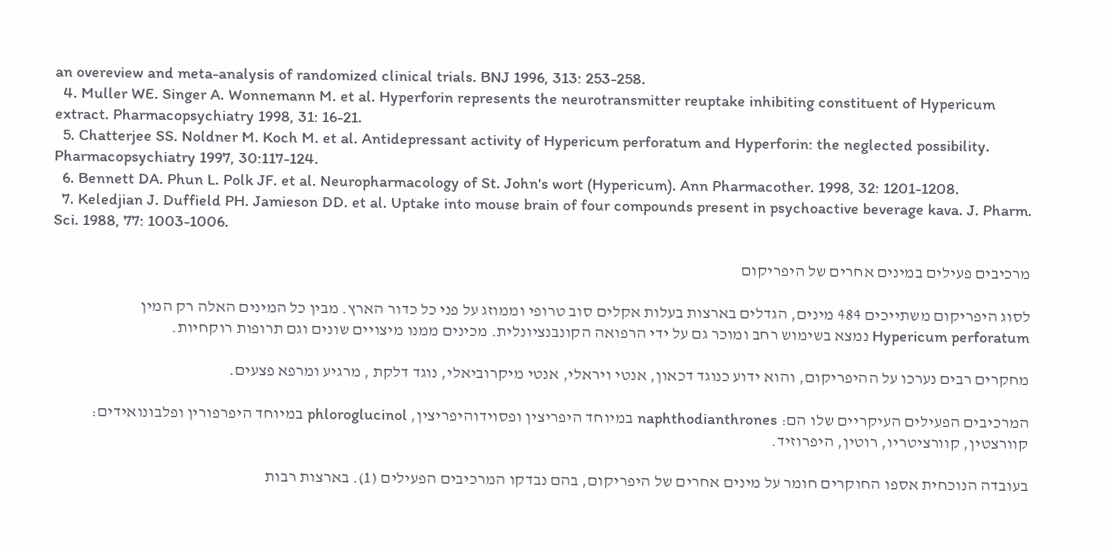an overeview and meta-analysis of randomized clinical trials. BNJ 1996, 313: 253-258.
  4. Muller WE. Singer A. Wonnemann M. et al. Hyperforin represents the neurotransmitter reuptake inhibiting constituent of Hypericum extract. Pharmacopsychiatry 1998, 31: 16-21.
  5. Chatterjee SS. Noldner M. Koch M. et al. Antidepressant activity of Hypericum perforatum and Hyperforin: the neglected possibility. Pharmacopsychiatry 1997, 30:117-124.
  6. Bennett DA. Phun L. Polk JF. et al. Neuropharmacology of St. John's wort (Hypericum). Ann Pharmacother. 1998, 32: 1201-1208.
  7. Keledjian J. Duffield PH. Jamieson DD. et al. Uptake into mouse brain of four compounds present in psychoactive beverage kava. J. Pharm. Sci. 1988, 77: 1003-1006.

מרכיבים פעילים במינים אחרים של היפריקום

לסוג היפריקום משתייכים 484 מינים, הגדלים בארצות בעלות אקלים סוב טרופי וממוזג על פני כל כדור הארץ. מבין כל המינים האלה רק המין Hypericum perforatum נמצא בשימוש רחב ומוכר גם על ידי הרפואה הקונבנציונלית. מכינים ממנו מיצויים שונים וגם תרופות רוקחיות.

מחקרים רבים נערכו על ההיפריקום, והוא ידוע כנוגד דכאון, אנטי ויראלי, אנטי מיקרוביאלי, נוגד דלקת , מרגיע ומרפא פצעים.

המרכיבים הפעילים העיקריים שלו הם: naphthodianthrones במיוחד היפריצין ופסוידוהיפריצין, phloroglucinol במיוחד היפרפורין ופלבונואידים: קוורצטין, קוורציטריו, רוטין, היפרוזיד.

בעובדה הנוכחית אספו החוקרים חומר על מינים אחרים של היפריקום, בהם נבדקו המרכיבים הפעילים (1). בארצות רבות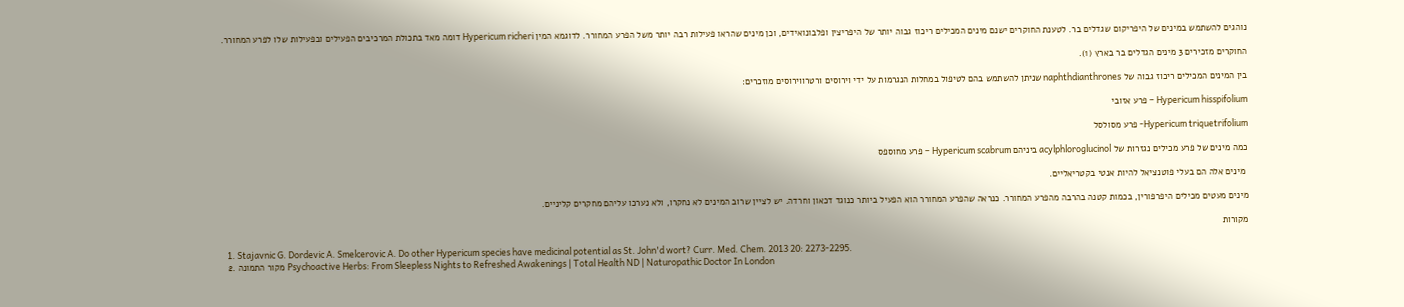נוהגים להשתמש במינים של היפריקום שגדלים בר. לטענת החוקרים ישנם מינים המכילים ריכוז גבוה יותר של היפריצין ופלבונואידים, וכן מינים שהראו פעילות רבה יותר משל הפרע המחורר. לדוגמא המין Hypericum richeri דומה מאד בתכולת המרכיבים הפעילים ובפעילות שלו לפרע המחורר.

החוקרים מזכירים 3 מינים הגדלים בר בארץ (1).

בין המינים המכילים ריכוז גבוה של naphthdianthrones שניתן להשתמש בהם לטיפול במחלות הנגרמות על ידי וירוסים ורטרווירוסים מוזכרים:

Hypericum hisspifolium – פרע אזובי

Hypericum triquetrifolium- פרע מסולסל

כמה מינים של פרע מכילים נגזרות של acylphloroglucinol ביניהם Hypericum scabrum – פרע מחוספס

 מינים אלה הם בעלי פוטנציאל להיות אנטי בקטריאליים.

מינים מעטים מכילים היפרפורין, בכמות קטנה בהרבה מהפרע המחורר. כנראה שהפרע המחורר הוא הפעיל ביותר כנוגד דכאון וחרדה. יש לציין שרוב המינים לא נחקרו, ולא נערכו עליהם מחקרים קליניים.

מקורות

  1. Stajavnic G. Dordevic A. Smelcerovic A. Do other Hypericum species have medicinal potential as St. John'd wort? Curr. Med. Chem. 2013 20: 2273-2295.
  2. מקור התמונה Psychoactive Herbs: From Sleepless Nights to Refreshed Awakenings | Total Health ND | Naturopathic Doctor In London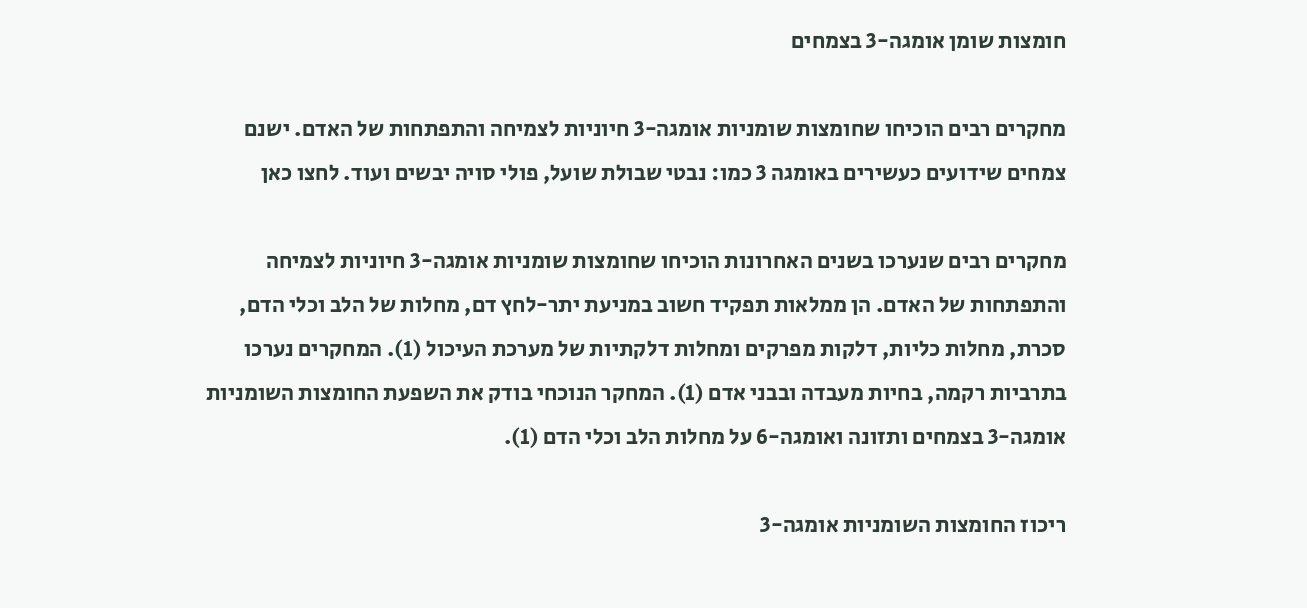חומצות שומן אומגה-3 בצמחים

מחקרים רבים הוכיחו שחומצות שומניות אומגה-3 חיוניות לצמיחה והתפתחות של האדם. ישנם צמחים שידועים כעשירים באומגה 3 כמו: נבטי שבולת שועל, פולי סויה יבשים ועוד. לחצו כאן

מחקרים רבים שנערכו בשנים האחרונות הוכיחו שחומצות שומניות אומגה-3 חיוניות לצמיחה והתפתחות של האדם. הן ממלאות תפקיד חשוב במניעת יתר-לחץ דם, מחלות של הלב וכלי הדם, סכרת, מחלות כליות, דלקות מפרקים ומחלות דלקתיות של מערכת העיכול (1). המחקרים נערכו בתרביות רקמה, בחיות מעבדה ובבני אדם (1). המחקר הנוכחי בודק את השפעת החומצות השומניות אומגה-3 בצמחים ותזונה ואומגה-6 על מחלות הלב וכלי הדם (1).

ריכוז החומצות השומניות אומגה-3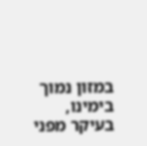במזון נמוך בימינו, בעיקר מפני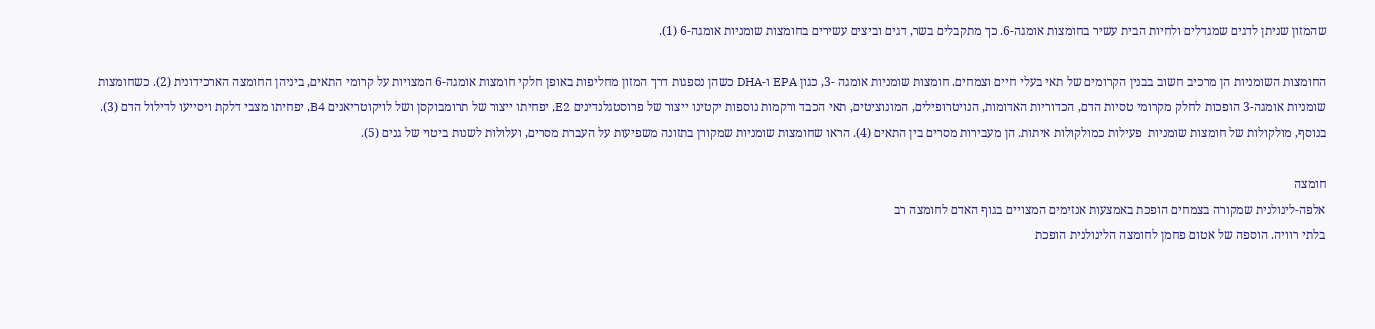שהמזון שניתן לדגים שמגדלים ולחיות הבית עשיר בחומצות אומגה-6. כך מתקבלים בשר, דגים וביצים עשירים בחומצות שומניות אומגה-6 (1).

החומצות השומניות הן מרכיב חשוב בבנין הקרומים של תאי בעלי חיים וצמחים. חומצות שומניות אומגה -3, כגון EPA ו-DHA כשהן נספגות דרך המזון מחליפות באופן חלקי חומצות אומגה-6 המצויות על קרומי התאים, ביניהן החומצה הארכידונית (2). כשחומצות שומניות אומגה-3 הופכות לחלק מקרומי טסיות הדם, הכדוריות האדומות, הנויטרופילים, המונוציטים, תאי הכבד ורקמות נוספות יקטינו ייצור של פרוסטגלנדינים E2, יפחיתו ייצור של תרומבוקסן ושל לויקוטריאנים B4, יפחיתו מצבי דלקת ויסייעו לדילול הדם (3). בנוסף, מולקולות של חומצות שומניות  פעילות כמולקולות איתות. הן מעבירות מסרים בין התאים (4). הראו שחומצות שומניות שמקורן בתזונה משפיעות על העברת מסרים, ועלולות לשנות ביטוי של גנים (5).

חומצה
אלפה-לינולנית שמקורה בצמחים הופכת באמצעות אנזימים המצויים בגוף האדם לחומצה רב
בלתי רוויה. הוספה של אטום פחמן לחומצה הלינולנית הופכת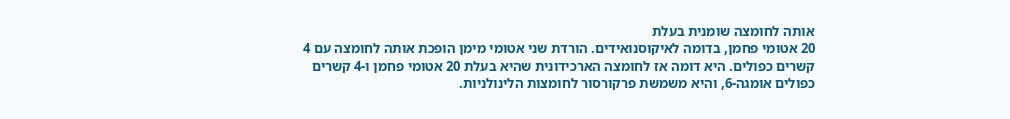אותה לחומצה שומנית בעלת
20 אטומי פחמן, בדומה לאיקוסנואידים. הורדת שני אטומי מימן הופכת אותה לחומצה עם 4
קשרים כפולים. היא דומה אז לחומצה הארכידונית שהיא בעלת 20 אטומי פחמן ו-4 קשרים
כפולים אומגה-6, והיא משמשת פרקורסור לחומצות הלינולניות.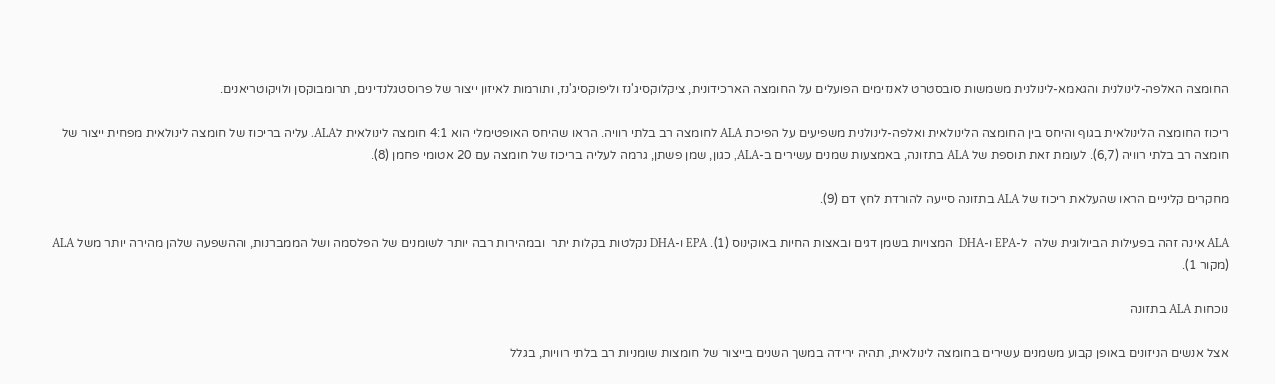החומצה האלפה-לינולנית והגאמא-לינולנית משמשות סובסטרט לאנזימים הפועלים על החומצה הארכידונית, ציקלוקסיג'נז וליפוקסיג'נז, ותורמות לאיזון ייצור של פרוסטגלנדינים, תרומבוקסן ולויקוטריאנים.

ריכוז החומצה הלינולאית בגוף והיחס בין החומצה הלינולאית ואלפה-לינולנית משפיעים על הפיכת ALA לחומצה רב בלתי רוויה. הראו שהיחס האופטימלי הוא 4:1 חומצה לינולאית לALA. עליה בריכוז של חומצה לינולאית מפחית ייצור של חומצה רב בלתי רוויה (6,7). לעומת זאת תוספת של ALA בתזונה, באמצעות שמנים עשירים ב-ALA, כגון, שמן פשתן, גרמה לעליה בריכוז של חומצה עם 20 אטומי פחמן (8).

מחקרים קליניים הראו שהעלאת ריכוז של ALA בתזונה סייעה להורדת לחץ דם (9).

ALA אינה זהה בפעילות הביולוגית שלה  ל-EPA ו-DHA  המצויות בשמן דגים ובאצות החיות באוקינוס (1). EPA ו-DHA נקלטות בקלות יתר  ובמהירות רבה יותר לשומנים של הפלסמה ושל הממברנות, וההשפעה שלהן מהירה יותר משל ALA (מקור 1).

נוכחות ALA בתזונה

אצל אנשים הניזונים באופן קבוע משמנים עשירים בחומצה לינולאית, תהיה ירידה במשך השנים בייצור של חומצות שומניות רב בלתי רוויות, בגלל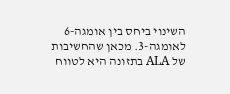השינוי ביחס בין אומגה-6 לאומגה-3. מכאן שהחשיבות של ALA בתזונה היא לטווח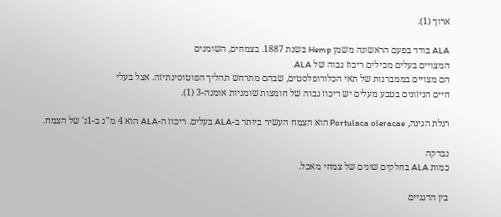ארוך (1).

ALA בודד בפעם הראשונה משמן Hemp בשנת 1887. בצמחים, השומנים
המצויים בעלים מכילים ריכוז גבוה של ALA.
הם מצויים בממברנות של תאי הכלורופלסטים, שבהם מתרחש תהליך הפוטוסינתיזה. אצל בעלי
חיים הניזונים בטבע מעלים יש ריכוז גבוה של חומצות שומניות אומגה-3 (1).

רגלת הגינה, Portulaca oleracae הוא הצמח העשיר ביותר ב-ALA בעלים. ריכוז ה-ALA הוא 4 מ"ג ב-1ג' של הצמח.

נבדקה
כמות ALA בחלקים שונים של צמחי מאכל.

בין הדגניים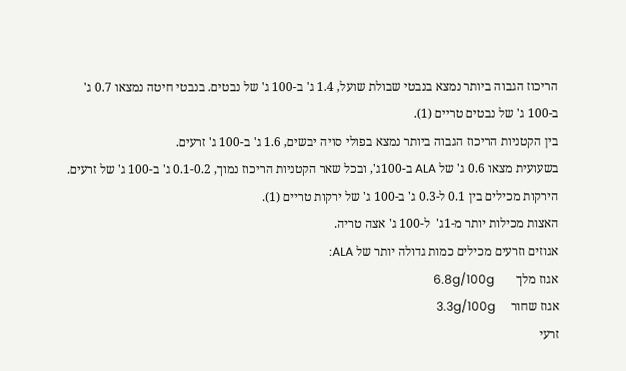הריכוז הגבוה ביותר נמצא בנבטי שבולת שועל, 1.4 ג' ב-100 ג' של נבטים. בנבטי חיטה נמצאו 0.7 ג' ב-100 ג' של נבטים טריים (1).
בין הקטניות הריכוז הגבוה ביותר נמצא בפולי סויה יבשים, 1.6 ג' ב-100 ג' זרעים.
בשעועית מצאו 0.6 ג' של ALA ב-100ג', ובכל שאר הקטניות הריכוז נמוך, 0.1-0.2 ג' ב-100 ג' של זרעים.
הירקות מכילים בין 0.1 ל-0.3 ג' ב-100 ג' של ירקות טריים (1).
האצות מכילות יותר מ-1ג'  ל-100 ג' אצה טריה.
אגוזים וזרעים מכילים כמות גדולה יותר של ALA:
אגוז מלך       6.8g/100g
אגוז שחור     3.3g/100g
זרעי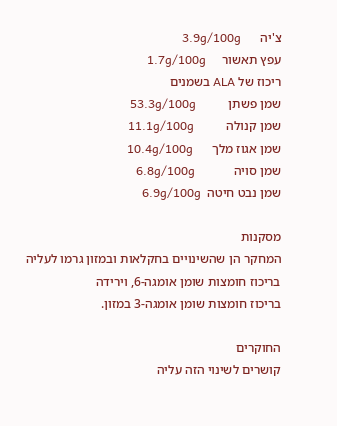צ'יה      3.9g/100g
עפץ תאשור     1.7g/100g
ריכוז של ALA בשמנים
שמן פשתן          53.3g/100g
שמן קנולה          11.1g/100g
שמן אגוז מלך      10.4g/100g
שמן סויה            6.8g/100g
שמן נבט חיטה  6.9g/100g

מסקנות
המחקר הן שהשינויים בחקלאות ובמזון גרמו לעליה בריכוז חומצות שומן אומגה-6, וירידה
בריכוז חומצות שומן אומגה-3 במזון.

החוקרים
קושרים לשינוי הזה עליה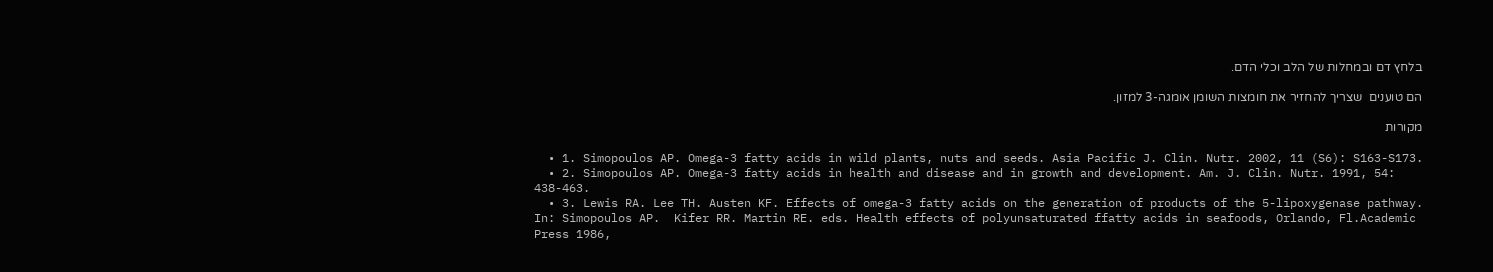בלחץ דם ובמחלות של הלב וכלי הדם.

הם טוענים  שצריך להחזיר את חומצות השומן אומגה-3 למזון.

מקורות

  • 1. Simopoulos AP. Omega-3 fatty acids in wild plants, nuts and seeds. Asia Pacific J. Clin. Nutr. 2002, 11 (S6): S163-S173.
  • 2. Simopoulos AP. Omega-3 fatty acids in health and disease and in growth and development. Am. J. Clin. Nutr. 1991, 54: 438-463.
  • 3. Lewis RA. Lee TH. Austen KF. Effects of omega-3 fatty acids on the generation of products of the 5-lipoxygenase pathway. In: Simopoulos AP.  Kifer RR. Martin RE. eds. Health effects of polyunsaturated ffatty acids in seafoods, Orlando, Fl.Academic Press 1986,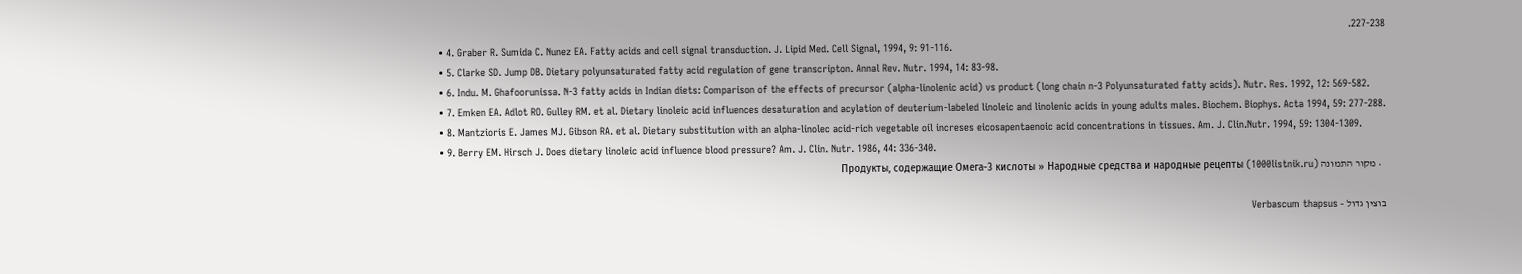227-238.
  • 4. Graber R. Sumida C. Nunez EA. Fatty acids and cell signal transduction. J. Lipid Med. Cell Signal, 1994, 9: 91-116.
  • 5. Clarke SD. Jump DB. Dietary polyunsaturated fatty acid regulation of gene transcripton. Annal Rev. Nutr. 1994, 14: 83-98.
  • 6. Indu. M. Ghafoorunissa. N-3 fatty acids in Indian diets: Comparison of the effects of precursor (alpha-linolenic acid) vs product (long chain n-3 Polyunsaturated fatty acids). Nutr. Res. 1992, 12: 569-582.
  • 7. Emken EA. Adlot RO. Gulley RM. et al. Dietary linoleic acid influences desaturation and acylation of deuterium-labeled linoleic and linolenic acids in young adults males. Biochem. Biophys. Acta 1994, 59: 277-288.
  • 8. Mantzioris E. James MJ. Gibson RA. et al. Dietary substitution with an alpha-linolec acid-rich vegetable oil increses eicosapentaenoic acid concentrations in tissues. Am. J. Clin.Nutr. 1994, 59: 1304-1309.
  • 9. Berry EM. Hirsch J. Does dietary linoleic acid influence blood pressure? Am. J. Clin. Nutr. 1986, 44: 336-340.
  • מקור התמונה Продукты, содержащие Омега-3 кислоты » Народные средства и народные рецепты (1000listnik.ru)

בוצין גדול – Verbascum thapsus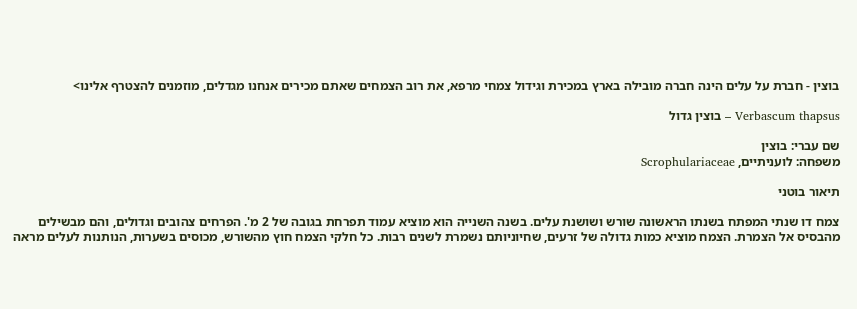בוצין - חברת על עלים הינה חברה מובילה בארץ במכירת וגידול צמחי מרפא, את רוב הצמחים שאתם מכירים אנחנו מגדלים, מוזמנים להצטרף אלינו>

Verbascum thapsus – בוצין גדול

שם עברי: בוצין
משפחה: לועניתיים, Scrophulariaceae

תיאור בוטני

צמח דו שנתי המפתח בשנתו הראשונה שורש ושושנת עלים. בשנה השנייה הוא מוציא עמוד תפרחת בגובה של 2 מ'. הפרחים צהובים וגדולים, והם מבשילים מהבסיס אל הצמרת. הצמח מוציא כמות גדולה של זרעים, שחיוניותם נשמרת לשנים רבות. כל חלקי הצמח חוץ מהשורש, מכוסים בשערות, הנותנות לעלים מראה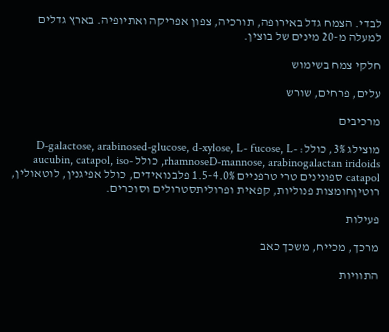לבדי. הצמח גדל באירופה, תורכיה, צפון אפריקה ואתיופיה. בארץ גדלים למעלה מ-20 מינים של בוצין.

חלקי צמח בשימוש

עלים, פרחים, שורש

מרכיבים

מוצילג 3%, כולל: D-galactose, arabinosed-glucose, d-xylose, L- fucose, L-rhamnoseD-mannose, arabinogalactan iridoids, כולל aucubin, catapol, iso-catapol ספונינים טרי טרפניים 1.5-4.0% פלבנואידים, כולל אפיגנין, לוטאולין, רוטיןחומצות פנוליות, קפאית ופרוליתסטרולים וסוכרים.

פעילות

מרכך, מכייח, משכך כאב

התוויות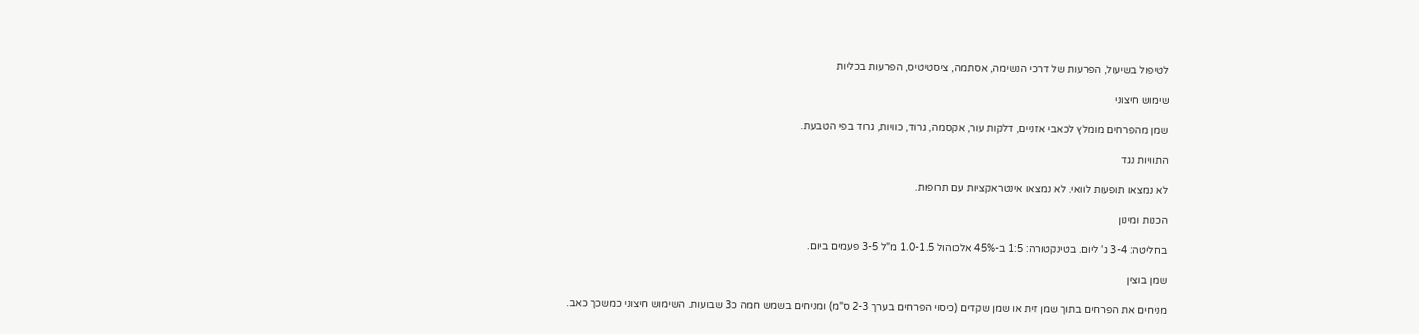לטיפול בשיעול, הפרעות של דרכי הנשימה, אסתמה, ציסטיטיס, הפרעות בכליות

שימוש חיצוני

שמן מהפרחים מומלץ לכאבי אזניים, דלקות עור, אקסמה, גרוד, כוויות, גרוד בפי הטבעת.

התוויות נגד

לא נמצאו תופעות לוואי. לא נמצאו אינטראקציות עם תרופות.

הכנות ומינון

בחליטה: 3-4 ג' ליום. בטינקטורה: 1:5 ב-45% אלכוהול 1.0-1.5 מ"ל 3-5 פעמים ביום.

שמן בוצין

מניחים את הפרחים בתוך שמן זית או שמן שקדים (כיסוי הפרחים בערך 2-3 ס"מ) ומניחים בשמש חמה כ3 שבועות. השימוש חיצוני כמשכך כאב.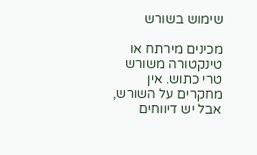שימוש בשורש

מכינים מירתח או טינקטורה משורש טרי כתוש. אין מחקרים על השורש, אבל יש דיווחים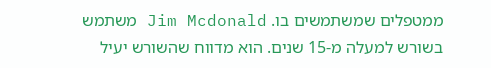ממטפלים שמשתמשים בו. Jim Mcdonald משתמש בשורש למעלה מ-15 שנים. הוא מדווח שהשורש יעיל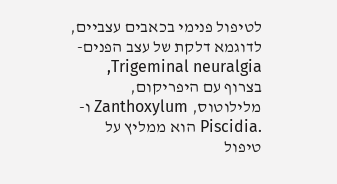לטיפול פנימי בכאבים עצביים, לדוגמא דלקת של עצב הפנים- Trigeminal neuralgia, בצרוף עם היפריקום, מלילוטוס, Zanthoxylum ו- .Piscidia הוא ממליץ על טיפול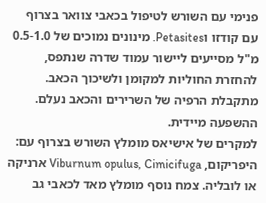פנימי עם השורש לטיפול בכאבי צוואר בצרוף עם קודזו וPetasites. מינונים נמוכים של 0.5-1.0 מ"ל מסייעים ליישור עמוד שדרה שנתפס, להחזרת החוליות למקומן ולשיכוך הכאב. מתקבלת הרפיה של השרירים והכאב נעלם. ההשפעה מיידית.
למקרים של אישיאס מומלץ השורש בצרוף עם: היפריקום, Viburnum opulus, Cimicifuga ארניקה או לובליה. צמח נוסף מומלץ מאד לכאבי גב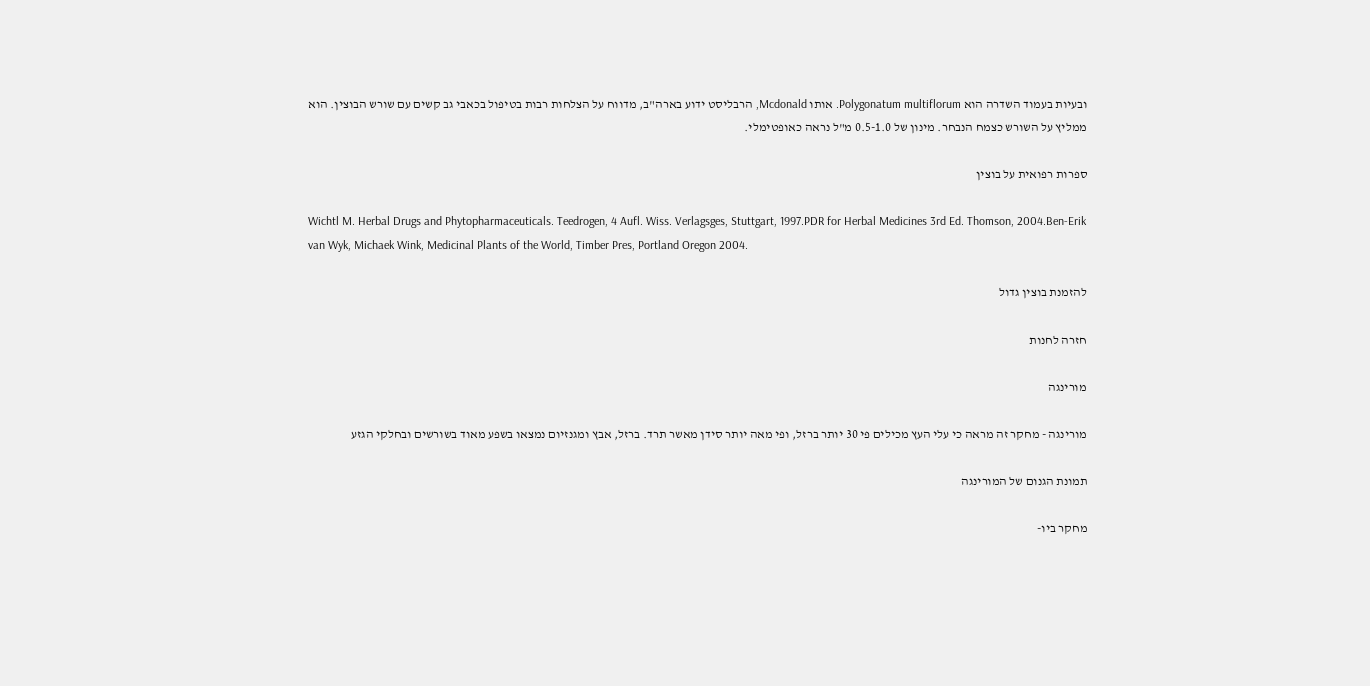ובעיות בעמוד השדרה הוא Polygonatum multiflorum. אותו Mcdonald, הרבליסט ידוע בארה"ב, מדווח על הצלחות רבות בטיפול בכאבי גב קשים עם שורש הבוצין. הוא ממליץ על השורש כצמח הנבחר. מינון של 0.5-1.0 מ"ל נראה כאופטימלי.

ספרות רפואית על בוצין

Wichtl M. Herbal Drugs and Phytopharmaceuticals. Teedrogen, 4 Aufl. Wiss. Verlagsges, Stuttgart, 1997.PDR for Herbal Medicines 3rd Ed. Thomson, 2004.Ben-Erik van Wyk, Michaek Wink, Medicinal Plants of the World, Timber Pres, Portland Oregon 2004.

להזמנת בוצין גדול

חזרה לחנות

מורינגה

מורינגה - מחקר זה מראה כי עלי העץ מכילים פי 30 יותר ברזל, ופי מאה יותר סידן מאשר תרד. ברזל, אבץ ומגנזיום נמצאו בשפע מאוד בשורשים ובחלקי הגזע

תמונת הגנום של המורינגה

מחקר ביו-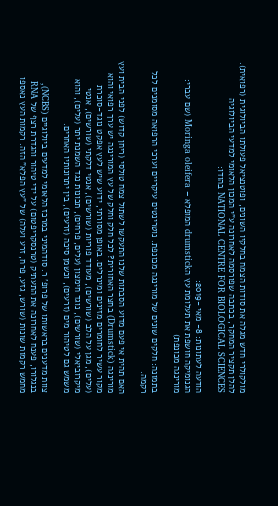מולקולרי חדש מגלה את סודות הצמח בחלקיו השונים, ופוטנציאל פעולתו הביולוגית (רפואית). להלן תקציר המחקר, בכתבה שפורסמה לאחרונה ע"י המכון הלאומי למדעי הביולוגיה NATIONAL CENTRE FOR BIOLOGICAL SCIENCES בהודו:

הודעה לעתונות: 8- מאי -2019:
הגנומיקה חושפת את תעלומת עץ הdrumstick המופלא – Moringa oleifera (שם עברי: מורינגה מכונפת)

בתמונה: חלקים שונים של מורינגה מכונפת. נוטרינטים עיקריים וערכי הרפואה מסומנים לכל רקמה.

האם תהית אי פעם מדוע הסבתות שלנו התעקשו לשתול צמח טולסי (ריחן קדוש) לפני הבית ועץ מורינגה (Drumstick) בחצר האחורית? לכל חלק וחלק של עץ המורינגה יש ערך רפואי והוא מקור עשיר לחומרים מזינים ומינרלים. באופן מסורתי, ידוע שיש לעץ אפקט נוגד-סוכרת (עלים), מגן על הלב (שורשים), מעודד פוריות (שורשים), אנטי דלקתי (שורשים), אנטי מיקרוביאלי (שורשים), נוגד חימצון (עלים, פרחים), תכונות נגד השמנת יתר (עלים), והוא משמש גם לטיהור מים (זרעים), וכשמן סיכה (זרעים), בין יתרונותיו האחרים.

צוות מדענים בראשותו של פרופ' ר. סודהמיני במרכז הלאומי למדעים ביולוגיים (NCBS), בנגלורו, פענח לאחרונה את התעתיק (טרנסקריפטום) על ידי טיהור והגדרת רצף של RNA מחמש רקמות שונות (שורש, גזע, פרח, זרע ועלה) של "עץ הפלא" הזה. רקמות העץ נאספו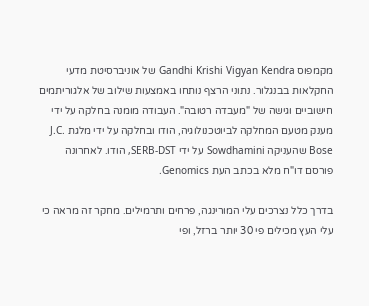מקמפוס Gandhi Krishi Vigyan Kendra של אוניברסיטת מדעי החקלאות בבנגלור. נתוני הרצף נותחו באמצעות שילוב של אלגוריתמים חישוביים וגישה של "מעבדה רטובה". העבודה מומנה בחלקה על ידי מענק מטעם המחלקה לביוטכנולוגיה, הודו ובחלקה על ידי מלגת J.C. Bose שהעניקה Sowdhamini על ידי SERB-DST, הודו. לאחרונה פורסם דו"ח מלא בכתב העת Genomics.

בדרך כלל נצרכים עלי המורינגה, פרחים ותרמילים. מחקר זה מראה כי עלי העץ מכילים פי 30 יותר ברזל, ופי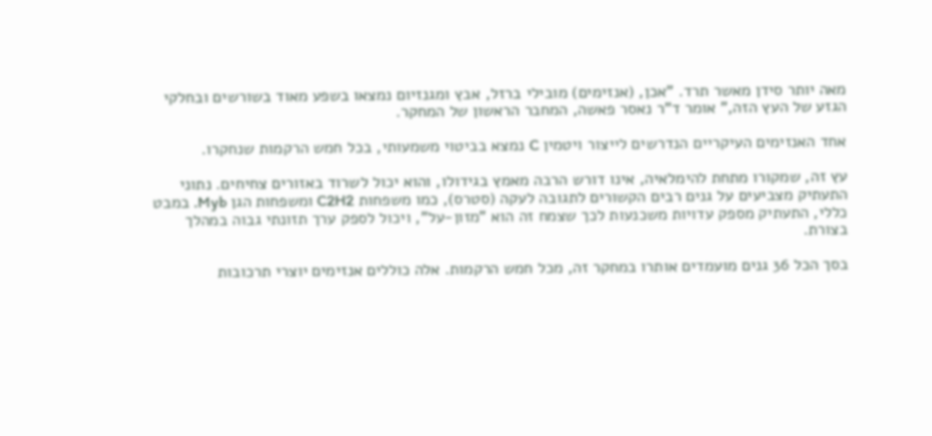מאה יותר סידן מאשר תרד. "אכן, (אנזימים) מובילי ברזל, אבץ ומגנזיום נמצאו בשפע מאוד בשורשים ובחלקי הגזע של העץ הזה," אומר ד"ר נאסר פאשה, המחבר הראשון של המחקר.

אחד האנזימים העיקריים הנדרשים לייצור ויטמין C נמצא בביטוי משמעותי, בכל חמש הרקמות שנחקרו.

עץ זה, שמקורו מתחת להימלאיה, אינו דורש הרבה מאמץ בגידולו, והוא יכול לשרוד באזורים צחיחים. נתוני התעתיק מצביעים על גנים רבים הקשורים לתגובה לעקה (סטרס), כמו משפחות C2H2 ומשפחות הגן Myb. במבט כללי, התעתיק מספק עדויות משכנעות לכך שצמח זה הוא "מזון-על", ויכול לספק ערך תזונתי גבוה במהלך בצורת.

בסך הכל 36 גנים מועמדים אותרו במחקר זה, מכל חמש הרקמות. אלה כוללים אנזימים יוצרי תרכובות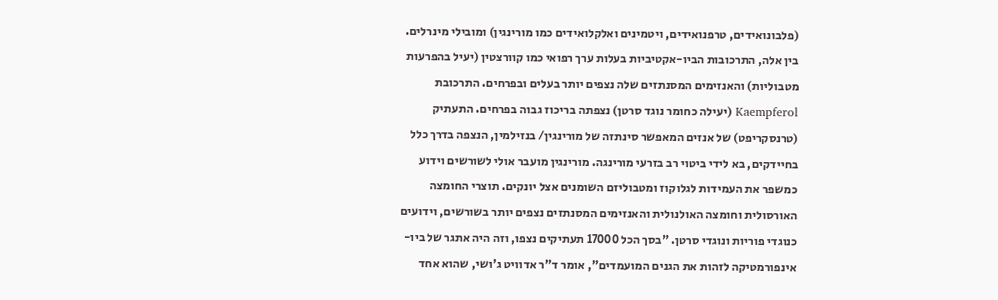(פלבונואידים, טרפנואידים, ויטמינים ואלקלואידים כמו מורינגין) ומובילי מינרלים. בין אלה, התרכובות הביו-אקטיביות בעלות ערך רפואי כמו קוורצטין (יעיל בהפרעות מטבוליות) והאנזימים המסנתזים שלה נצפים יותר בעלים ובפרחים. התרכובת Kaempferol (יעילה כחומר נוגד סרטן) נצפתה בריכוז גבוה בפרחים. התעתיק (טרנסקריפט) של אנזים המאפשר סינתזה של מורינגין/ בנזילמין, הנצפה בדרך כלל בחיידקים, בא לידי ביטוי רב בזרעי מורינגה. מורינגין מועבר אולי לשורשים וידוע כמשפר את העמידות לגלוקוז ומטבוליזם השומנים אצל יונקים. תוצרי החומצה האורסולית וחומצה האולנולית והאנזימים המסנתזים נצפים יותר בשורשים, וידועים כנוגדי פוריות ונוגדי סרטן. "בסך הכל 17000 תעתיקים נצפו, וזה היה אתגר של ביו-אינפורמטיקה לזהות את הגנים המועמדים", אומר ד"ר אדוויט ג'ושי, שהוא אחד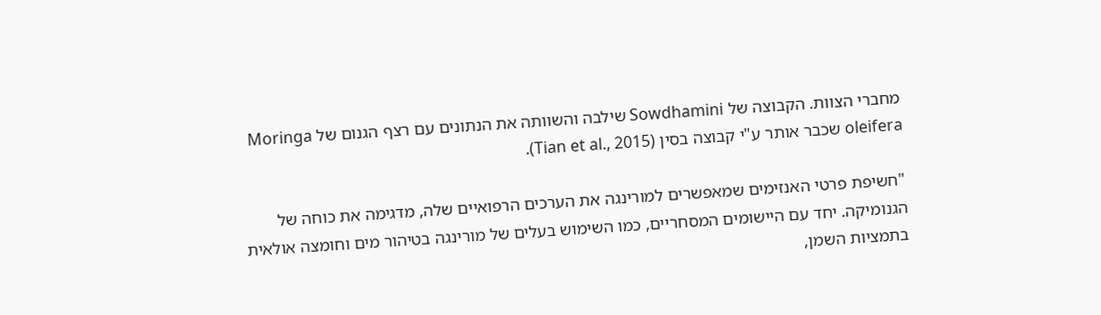מחברי הצוות. הקבוצה של Sowdhamini שילבה והשוותה את הנתונים עם רצף הגנום של Moringa oleifera שכבר אותר ע"י קבוצה בסין (Tian et al., 2015).

"חשיפת פרטי האנזימים שמאפשרים למורינגה את הערכים הרפואיים שלה, מדגימה את כוחה של הגנומיקה. יחד עם היישומים המסחריים, כמו השימוש בעלים של מורינגה בטיהור מים וחומצה אולאית בתמציות השמן,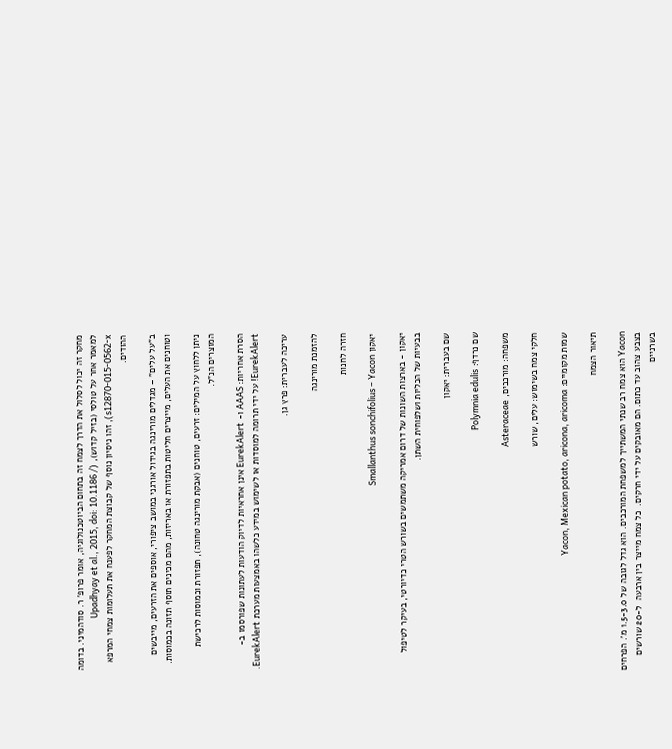מחקר זה יכול לסלול את הדרך לצמח זה בתחום הביוטכנולוגיה, אומר פרופ' ר. סודהמיני. בדומה למאמר אחר על טולסי (בזיל קדוש), (Upadhyay et al., 2015, doi: 10.1186 / s12870-015-0562-x), זהו ניסיון נוסף של קבוצת המחקר לפענח את תעלומות צמחי המרפא ההודים.

ב"על עלים" – מגדלים מורינגה בגידול אורגני במושב ציפורי, אוספים את הזרעים, מייבשים וטוחנים את העלים, מייצרים חליטות בתפזורת או באריזות, מהם מכינים תוסף תזונה בכמוסות.

ניתן ללחוץ על המילים: זרעים, טוחנים (אבקת מורינגה טחונה), תפזורת וכמוסות לרכישת המוצרים הנ"ל.

הסרת אחריות: AAAS ו- EurekAlert אינן אחראיות לדיוק הודעות לעתונות שפורסמו ב- EurekAlert! על ידי תרומה למוסדות או לשימוש במידע כלשהו באמצעות מערכת EurekAlert.

עריכה לעברית: פרץ גן.

להזמנת מורינגה

חזרה לחנות

יאקון Smallanthus sonchifolius – Yacon

יאקון - בארצות השונות של דרום אמריקה משתמשים בשורש הטרי כדיורטי, בעיקר לטיפול בבעיות של הכליות ושלפוחית השתן.

שם בעברית: יאקון

שם נרדף: Polymnia edulis

משפחה: מורכבים, Asteraceae

חלקי צמח בשימוש: עלים, שורש

שמות מקומיים: Yacon, Mexican potato, aricona, aricoma

תיאור הצמח

Yacon הוא צמח רב שנתי המשתייך למשפחת המורכבים. הוא גדל לגובה של 1.5-3.0 מ'. הפרחים בצבע צהוב עד כתום. הם מאובקים על ידי חרקים.  כל צמח מייצר בין ארבעה  ל-20 שורשים בשרניים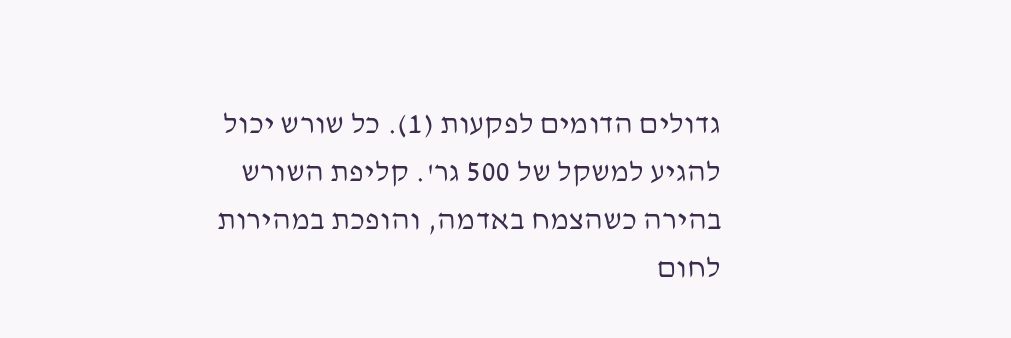גדולים הדומים לפקעות (1). כל שורש יכול להגיע למשקל של 500 גר'. קליפת השורש בהירה כשהצמח באדמה, והופכת במהירות לחום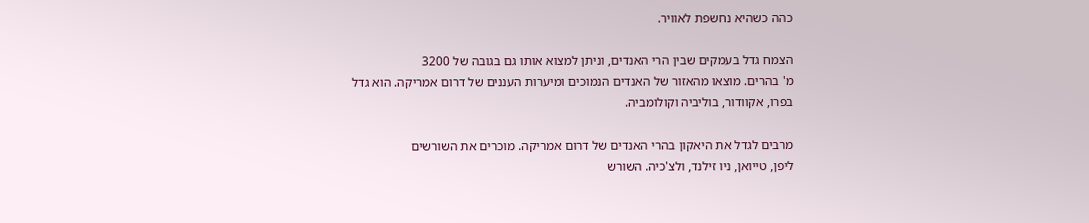כהה כשהיא נחשפת לאוויר.

הצמח גדל בעמקים שבין הרי האנדים, וניתן למצוא אותו גם בגובה של 3200
מ' בהרים. מוצאו מהאזור של האנדים הנמוכים ומיערות העננים של דרום אמריקה. הוא גדל
בפרו, אקוודור, בוליביה וקולומביה.

מרבים לגדל את היאקון בהרי האנדים של דרום אמריקה. מוכרים את השורשים
ליפן, טייואן, ניו זילנד, ולצ'כיה. השורש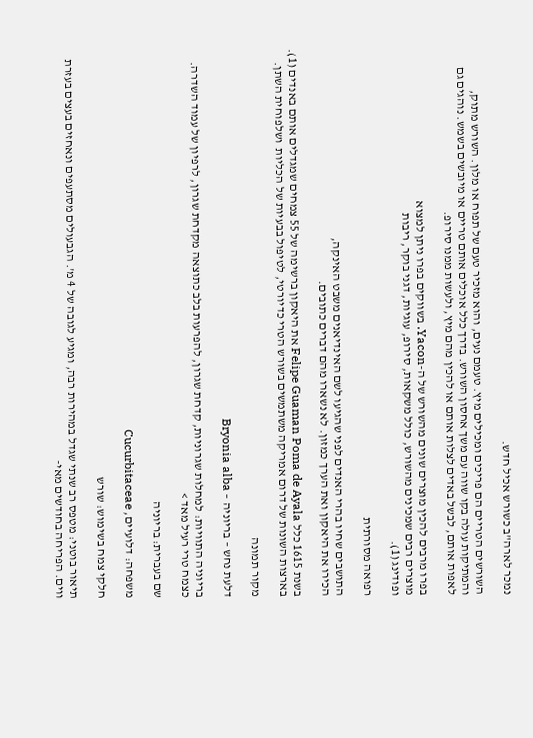נמכר לארה"ב כשורש אכיל חדש.

השורשים הטריים הם פריכים ומכילים מיץ. טעמם נעים, והוא מזכיר טעם של תפוח או מלון. השורש מתוק, והמתיקות עולה בקו שווה עם משך אחסון השורש. בדרך כלל אוכלים אותם טריים או מיובשים בשמש. נוהגים גם לאפות אותם, לבשל באדים לצלות אותם או להכין מהם מיץ, ולעשות ממנו סירופ.

בפרו מרבים להכין מוצרים שונים מהשורש של ה-Yacon. בשווקים בפרו ניתן למצוא
מוצרים רבים שמכינים מהשורש, כולל משקאות, סירופ, עוגיות, דגני בוקר, ריבות
ופודינג (1).

רפואה מסורתית

התושבים שחיו בהרי האנדים לפני שהגיעו לשם האינדיאנים משבט האינקה,
הכירו את היאקון ואת הערך כמזון. לא נשארו מהם דברים כתובים.

בשנת 1615 כלל Felipe Guaman Poma de Ayala את היאקון ברשימה של 55 צמחים שמגדלים אותם באנדים (1). בארצות השונות של דרום אמריקה משתמשים בשורש הטרי כדיורטי, לטיפול בבעיות של הכליות  ושלפוחית השתן.

מקור תמונה

דלעת נחש – בריוניה – Bryonia alba

בריוניה התוויות: למחלות שגרוניות, קדחת שגרון, להפרעות בלב כתוצאה מקדחת שגרון, לרפיון של עמוד השדרה. כצמח טרי רעיל מאד >

שם בעברית: בריוניה

משפחה: דלועיים, Cucurbitaceae

חלקי צמח בשימוש: שורש

תיאור בוטני: מטפס רב שנתי שגדל במהירות רבה, ומגיע לגובה של 4 מ'. הגבעולים מסתעפים ונאחזים בעצים בעזרת ווים. הפריחה בחודשים מאי-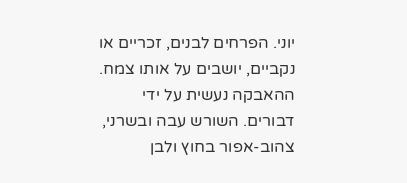יוני. הפרחים לבנים, זכריים או נקביים, יושבים על אותו צמח. ההאבקה נעשית על ידי דבורים. השורש עבה ובשרני, צהוב-אפור בחוץ ולבן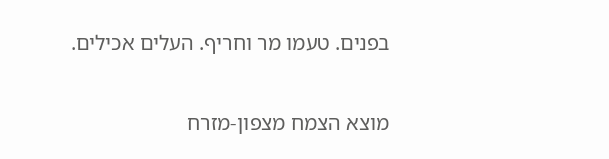בפנים. טעמו מר וחריף. העלים אכילים.

מוצא הצמח מצפון-מזרח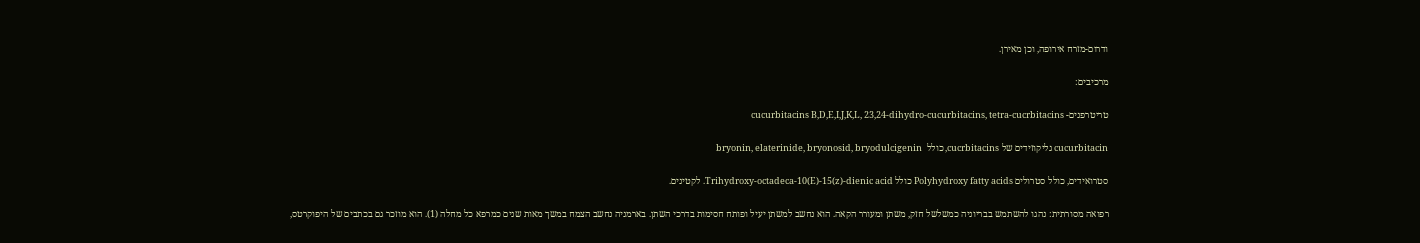ודרום-מזרח אירופה, וכן מאירן.

מרכיבים:

טריטרפנים- cucurbitacins B,D,E,I,J,K,L, 23,24-dihydro-cucurbitacins, tetra-cucrbitacins

cucurbitacin גליקוזידים של cucrbitacins, כולל  bryonin, elaterinide, bryonosid, bryodulcigenin

סטרואידים, כולל סטרולים Polyhydroxy fatty acids כולל Trihydroxy-octadeca-10(E)-15(z)-dienic acid. לקטינים.

רפואה מסורתית: נהגו להשתמש בבריוניה כמשלשל חזק, משתן ומעורר הקאה. הוא נחשב למשתן יעיל ופותח חסימות בדרכי השתן. בארמניה נחשב הצמח במשך מאות שנים כמרפא כל מחלה (1). הוא מוזכר גם בכתבים של היפוקרטס,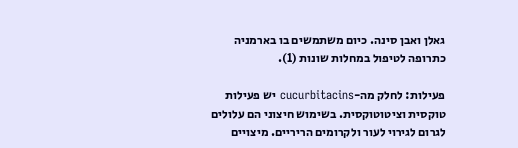גאלן ואבן סינה. כיום משתמשים בו בארמניה כתרופה לטיפול במחלות שונות (1).

פעילות: לחלק מה-cucurbitacins יש פעילות טוקסית וציטוטוקסית. בשימוש חיצוני הם עלולים לגרום לגירוי לעור ולקרומים הריריים. מיצויים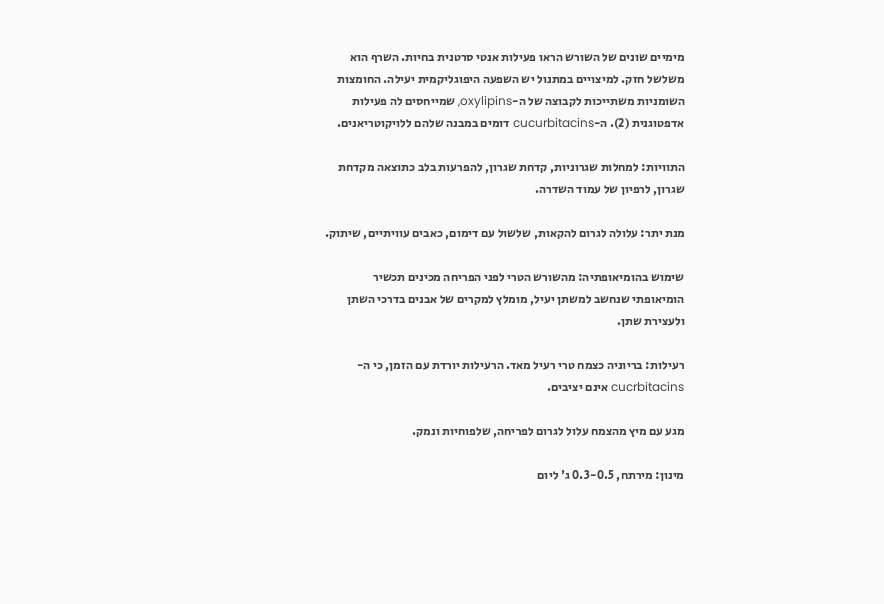מימיים שונים של השורש הראו פעילות אנטי סרטנית בחיות. השרף הוא משלשל חזק. למיצויים במתנול יש השפעה היפוגליקמית יעילה. החומצות השומניות משתייכות לקבוצה של ה-oxylipins, שמייחסים לה פעילות אדפטוגנית (2). ה-cucurbitacins דומים במבנה שלהם ללויקוטריאנים.

התוויות: למחלות שגרוניות, קדחת שגרון, להפרעות בלב כתוצאה מקדחת שגרון, לרפיון של עמוד השדרה.

מנת יתר: עלולה לגרום להקאות, שלשול עם דימום, כאבים עוויתיים, שיתוק.

שימוש בהומיאופתיה: מהשורש הטרי לפני הפריחה מכינים תכשיר הומיאופתי שנחשב למשתן יעיל, מומלץ למקרים של אבנים בדרכי השתן ולעצירת שתן.

רעילות: בריוניה כצמח טרי רעיל מאד. הרעילות יורדת עם הזמן, כי ה-cucrbitacins אינם יציבים.

מגע עם מיץ מהצמח עלול לגרום לפריחה, שלפוחיות ונמק.

מינון: מירתח, 0.3-0.5 ג' ליום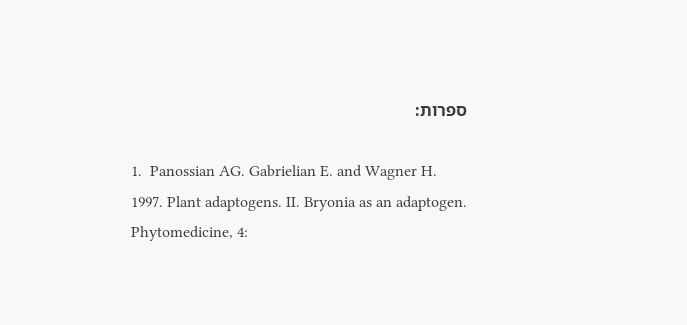ספרות:

1.  Panossian AG. Gabrielian E. and Wagner H.
1997. Plant adaptogens. II. Bryonia as an adaptogen. Phytomedicine, 4: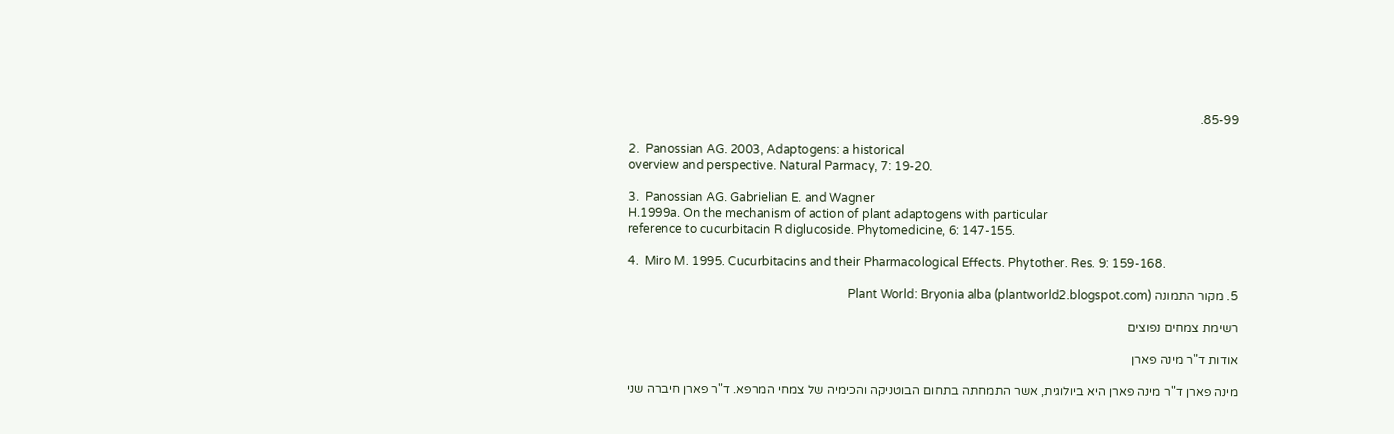85-99.

2.  Panossian AG. 2003, Adaptogens: a historical
overview and perspective. Natural Parmacy, 7: 19-20.

3.  Panossian AG. Gabrielian E. and Wagner
H.1999a. On the mechanism of action of plant adaptogens with particular
reference to cucurbitacin R diglucoside. Phytomedicine, 6: 147-155.

4.  Miro M. 1995. Cucurbitacins and their Pharmacological Effects. Phytother. Res. 9: 159-168.

5. מקור התמונה Plant World: Bryonia alba (plantworld2.blogspot.com)

רשימת צמחים נפוצים

אודות ד"ר מינה פארן

מינה פארן ד"ר מינה פארן היא ביולוגית, אשר התמחתה בתחום הבוטניקה והכימיה של צמחי המרפא. ד"ר פארן חיברה שני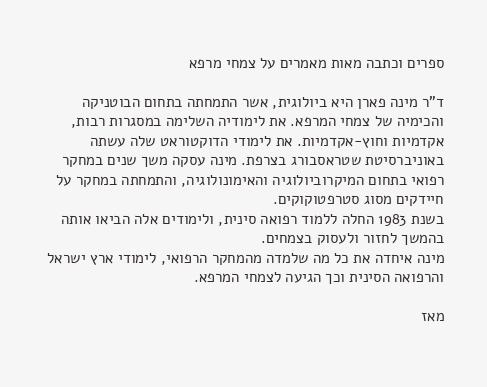ספרים וכתבה מאות מאמרים על צמחי מרפא

ד"ר מינה פארן היא ביולוגית, אשר התמחתה בתחום הבוטניקה והכימיה של צמחי המרפא. את לימודיה השלימה במסגרות רבות, אקדמיות וחוץ-אקדמיות. את לימודי הדוקטוראט שלה עשתה באוניברסיטת שטראסבורג בצרפת. מינה עסקה משך שנים במחקר רפואי בתחום המיקרוביולוגיה והאימונולוגיה, והתמחתה במחקר על חיידקים מסוג סטרפטוקוקים.
בשנת 1983 החלה ללמוד רפואה סינית, ולימודים אלה הביאו אותה בהמשך לחזור ולעסוק בצמחים.
מינה איחדה את כל מה שלמדה מהמחקר הרפואי, לימודי ארץ ישראל והרפואה הסינית וכך הגיעה לצמחי המרפא.

מאז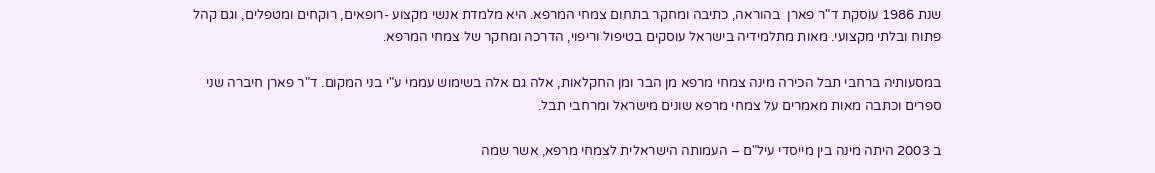שנת 1986 עוסקת ד"ר פארן  בהוראה, כתיבה ומחקר בתחום צמחי המרפא. היא מלמדת אנשי מקצוע -רופאים, רוקחים ומטפלים, וגם קהל פתוח ובלתי מקצועי. מאות מתלמידיה בישראל עוסקים בטיפול וריפוי, הדרכה ומחקר של צמחי המרפא.

במסעותיה ברחבי תבל הכירה מינה צמחי מרפא מן הבר ומן החקלאות, אלה גם אלה בשימוש עממי ע"י בני המקום. ד"ר פארן חיברה שני ספרים וכתבה מאות מאמרים על צמחי מרפא שונים מישראל ומרחבי תבל.

ב 2003 היתה מינה בין מייסדי עיל"ם – העמותה הישראלית לצמחי מרפא, אשר שמה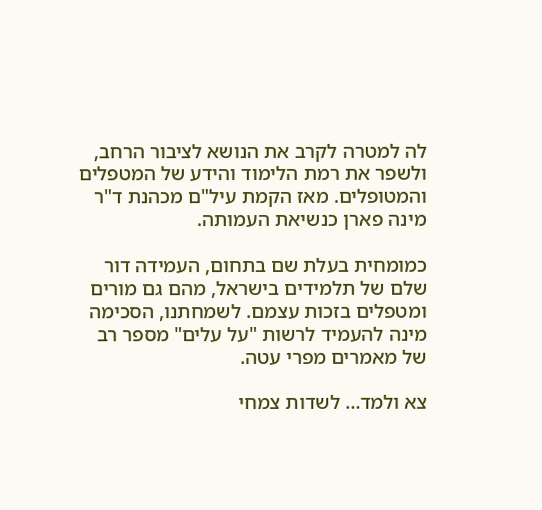לה למטרה לקרב את הנושא לציבור הרחב, ולשפר את רמת הלימוד והידע של המטפלים והמטופלים. מאז הקמת עיל"ם מכהנת ד"ר מינה פארן כנשיאת העמותה.

כמומחית בעלת שם בתחום, העמידה דור שלם של תלמידים בישראל, מהם גם מורים ומטפלים בזכות עצמם. לשמחתנו, הסכימה מינה להעמיד לרשות "על עלים" מספר רב של מאמרים מפרי עטה.

צא ולמד… לשדות צמחי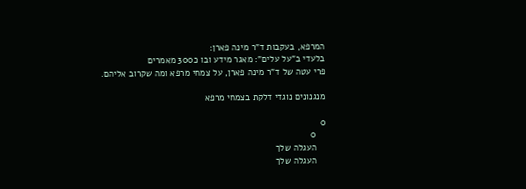המרפא, בעקבות ד"ר מינה פארן:
בלעדי ב"על עלים": מאגר מידע ובו כ300 מאמרים
פרי עטה של ד"ר מינה פארן, על צמחי מרפא ומה שקרוב אליהם.

מנגנונים נוגדי דלקת בצמחי מרפא

0
    0
    העגלה שלך
    העגלה שלך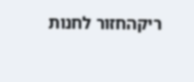ריקהחזור לחנות